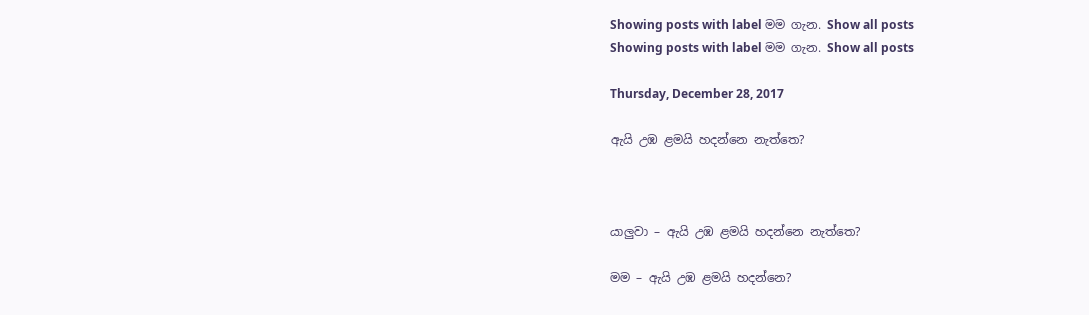Showing posts with label මම ගැන. Show all posts
Showing posts with label මම ගැන. Show all posts

Thursday, December 28, 2017

ඇයි උඹ ළමයි හදන්නෙ නැත්තෙ?



යාලුවා – ඇයි උඹ ළමයි හදන්නෙ නැත්තෙ?

මම – ඇයි උඹ ළමයි හදන්නෙ?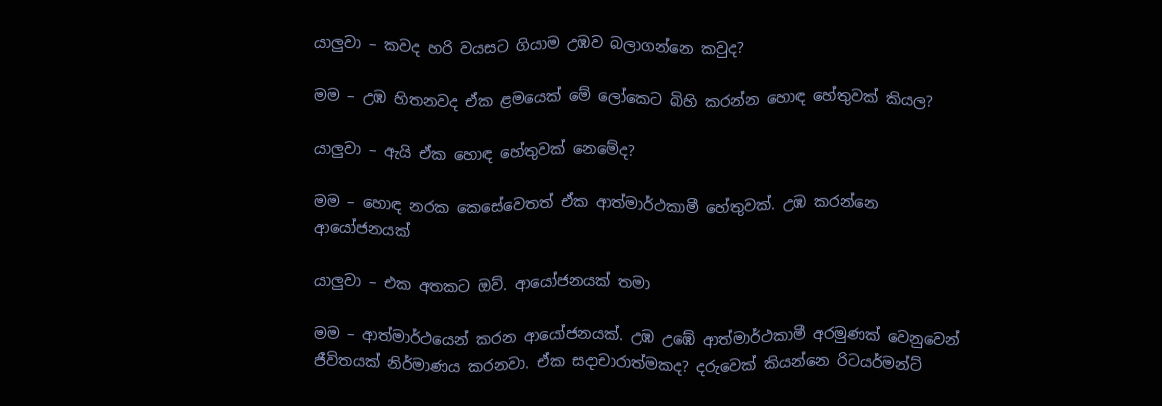යාලුවා – කවද හරි වයසට ගියාම උඹව බලාගන්නෙ කවුද?

මම – උඹ හිතනවද ඒක ළමයෙක් මේ ලෝකෙට බිහි කරන්න හොඳ හේතුවක් කියල?

යාලුවා – ඇයි ඒක හොඳ හේතුවක් නෙමේද?

මම – හොඳ නරක කෙසේවෙතත් ඒක ආත්මාර්ථකාමී හේතුවක්. උඹ කරන්නෙ ආයෝජනයක්

යාලුවා – එක අතකට ඔව්. ආයෝජනයක් තමා

මම – ආත්මාර්ථයෙන් කරන ආයෝජනයක්. උඹ උඹේ ආත්මාර්ථකාමී අරමුණක් වෙනුවෙන් ජීවිතයක් නිර්මාණය කරනවා. ඒක සදාචාරාත්මකද? දරුවෙක් කියන්නෙ රිටයර්මන්ට්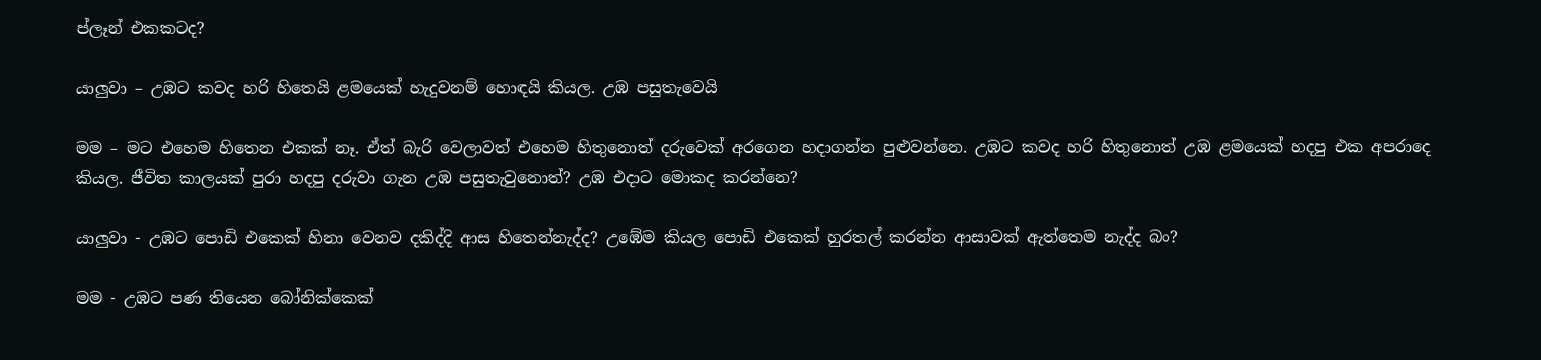ප්ලෑන් එකකටද?

යාලුවා – උඹට කවද හරි හිතෙයි ළමයෙක් හැදුවනම් හොඳයි කියල. උඹ පසුතැවෙයි

මම – මට එහෙම හිතෙන එකක් නෑ. ඒත් බැරි වෙලාවත් එහෙම හිතුනොත් දරුවෙක් අරගෙන හදාගන්න පුළුවන්නෙ. උඹට කවද හරි හිතුනොත් උඹ ළමයෙක් හදපු එක අපරාදෙ කියල. ජීවිත කාලයක් පුරා හදපු දරුවා ගැන උඹ පසුතැවුනොත්? උඹ එදාට මොකද කරන්නෙ?

යාලුවා - උඹට පොඩි එකෙක් හිනා වෙනව දකිද්දි ආස හිතෙන්නැද්ද? උඹේම කියල පොඩි එකෙක් හුරතල් කරන්න ආසාවක් ඇත්තෙම නැද්ද බං?

මම - උඹට පණ තියෙන බෝනික්කෙක්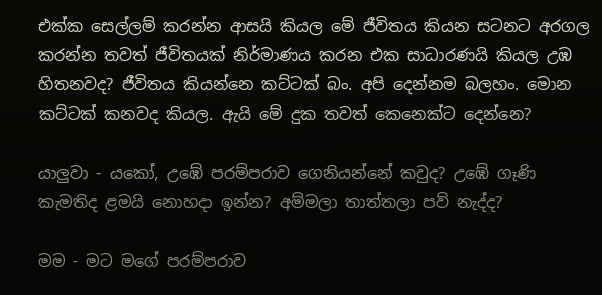එක්ක සෙල්ලම් කරන්න ආසයි කියල මේ ජීවිතය කියන සටනට අරගල කරන්න තවත් ජීවිතයක් නිර්මාණය කරන එක සාධාරණයි කියල උඹ හිතනවද? ජීවිතය කියන්නෙ කට්ටක් බං. අපි දෙන්නම බලහං. මොන කට්ටක් කනවද කියල. ඇයි මේ දුක තවත් කෙනෙක්ට දෙන්නෙ?

යාලුවා - යකෝ, උඹේ පරම්පරාව ගෙනියන්නේ කවුද? උඹේ ගෑණි කැමතිද ළමයි නොහදා ඉන්න? අම්මලා තාත්තලා පව් නැද්ද?

මම - මට මගේ පරම්පරාව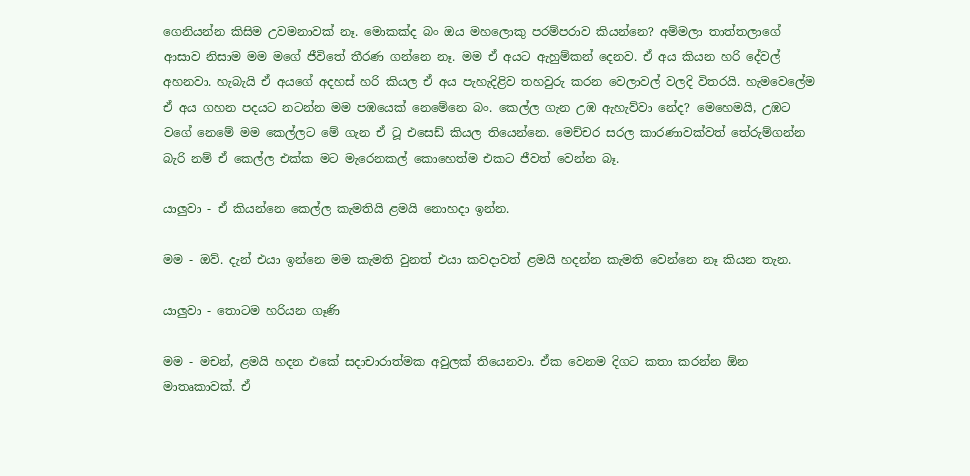ගෙනියන්න කිසිම උවමනාවක් නෑ. මොකක්ද බං ඔය මහලොකු පරම්පරාව කියන්නෙ? අම්මලා තාත්තලාගේ ආසාව නිසාම මම මගේ ජීවිතේ තීරණ ගන්නෙ නෑ. මම ඒ අයට ඇහුම්කන් දෙනව. ඒ අය කියන හරි දේවල් අහනවා. හැබැයි ඒ අයගේ අදහස් හරි කියල ඒ අය පැහැදිළිව තහවුරු කරන වෙලාවල් වලදි විතරයි. හැමවෙලේම ඒ අය ගහන පදයට නටන්න මම පඹයෙක් නෙමේනෙ බං. කෙල්ල ගැන උඹ ඇහැව්වා නේද? මෙහෙමයි, උඹට වගේ නෙමේ මම කෙල්ලට මේ ගැන ඒ ටූ එසෙඩ් කියල තියෙන්නෙ. මෙච්චර සරල කාරණාවක්වත් තේරුම්ගන්න බැරි නම් ඒ කෙල්ල එක්ක මට මැරෙනකල් කොහෙත්ම එකට ජීවත් වෙන්න බෑ.

යාලුවා - ඒ කියන්නෙ කෙල්ල කැමතියි ළමයි නොහදා ඉන්න.

මම - ඔව්. දැන් එයා ඉන්නෙ මම කැමති වුනත් එයා කවදාවත් ළමයි හදන්න කැමති වෙන්නෙ නෑ කියන තැන.

යාලුවා - තොටම හරියන ගෑණි

මම - මචන්, ළමයි හදන එකේ සදාචාරාත්මක අවුලක් තියෙනවා. ඒක වෙනම දිගට කතා කරන්න ඕන මාතෘකාවක්. ඒ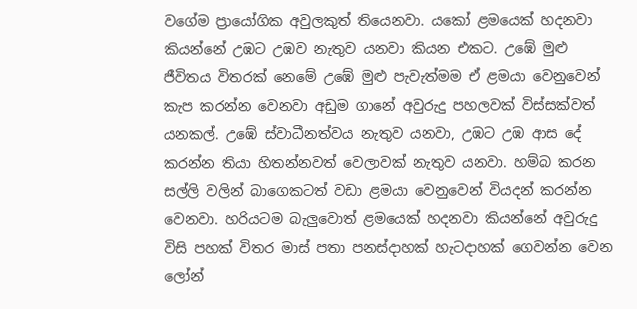වගේම ප්‍රායෝගික අවුලකුත් තියෙනවා. යකෝ ළමයෙක් හදනවා කියන්නේ උඹට උඹව නැතුව යනවා කියන එකට. උඹේ මුළු ජීවිතය විතරක් නෙමේ උඹේ මුළු පැවැත්මම ඒ ළමයා වෙනුවෙන් කැප කරන්න වෙනවා අඩුම ගානේ අවුරුදු පහලවක් විස්සක්වත් යනකල්. උඹේ ස්වාධීනත්වය නැතුව යනවා, උඹට උඹ ආස දේ කරන්න තියා හිතන්නවත් වෙලාවක් නැතුව යනවා. හම්බ කරන සල්ලි වලින් බාගෙකටත් වඩා ළමයා වෙනුවෙන් වියදන් කරන්න වෙනවා. හරියටම බැලුවොත් ළමයෙක් හදනවා කියන්නේ අවුරුදු විසි පහක් විතර මාස් පතා පනස්දාහක් හැටදාහක් ගෙවන්න වෙන ලෝන්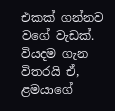එකක් ගන්නව වගේ වැඩක්. වියදම ගැන විතරයි ඒ, ළමයාගේ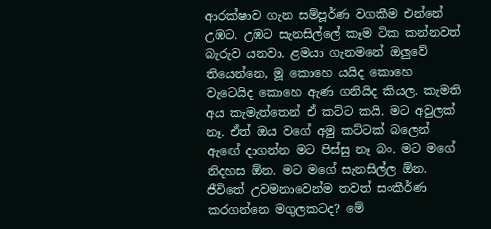ආරක්ෂාව ගැන සම්පූර්ණ වගකීම එන්නේ උඹට. උඹට සැනසිල්ලේ කෑම ටික කන්නවත් බැරුව යනවා. ළමයා ගැනමනේ ඔලුවේ තියෙන්නෙ, මූ කොහෙ යයිද කොහෙ වැටෙයිද කොහෙ ඇණ ගනියිද කියල. කැමති අය කැමැත්තෙන් ඒ කට්ට කයි. මට අවුලක් නෑ. ඒත් ඔය වගේ අමු කට්ටක් බලෙන් ඇඟේ දාගන්න මට පිස්සු නෑ බං. මට මගේ නිදහස ඕන. මට මගේ සැනසිල්ල ඕන. ජීවිතේ උවමනාවෙන්ම තවත් සංකීර්ණ කරගන්නෙ මගුලකටද? මේ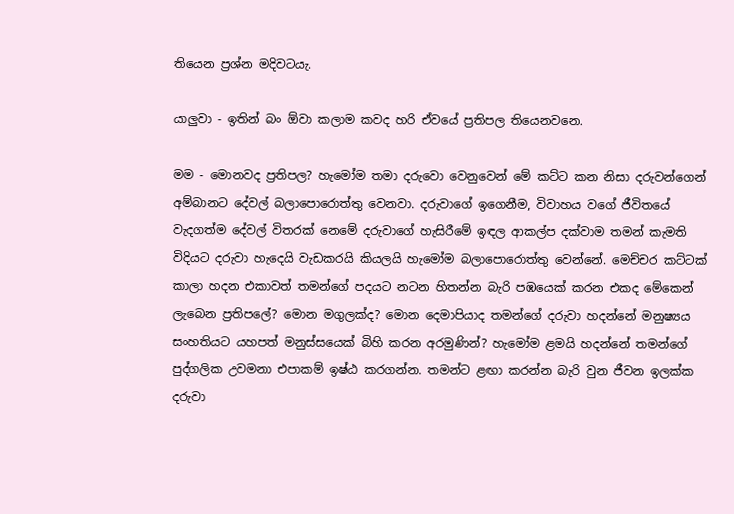තියෙන ප්‍රශ්න මදිවටයැ.

යාලුවා - ඉතින් බං ඕවා කලාම කවද හරි ඒවයේ ප්‍රතිපල තියෙනවනෙ.

මම - මොනවද ප්‍රතිපල? හැමෝම තමා දරුවො වෙනුවෙන් මේ කට්ට කන නිසා දරුවන්ගෙන් අම්බානට දේවල් බලාපොරොත්තු වෙනවා. දරුවාගේ ඉගෙනීම, විවාහය වගේ ජීවිතයේ වැදගත්ම දේවල් විතරක් නෙමේ දරුවාගේ හැසිරීමේ ඉඳල ආකල්ප දක්වාම තමන් කැමති විදියට දරුවා හැදෙයි වැඩකරයි කියලයි හැමෝම බලාපොරොත්තු වෙන්නේ. මෙච්චර කට්ටක් කාලා හදන එකාවත් තමන්ගේ පදයට නටන හිතන්න බැරි පඹයෙක් කරන එකද මේකෙන් ලැබෙන ප්‍රතිපලේ? මොන මගුලක්ද? මොන දෙමාපියාද තමන්ගේ දරුවා හදන්නේ මනුෂ්‍යය සංහතියට යහපත් මනුස්සයෙක් බිහි කරන අරමුණින්? හැමෝම ළමයි හදන්නේ තමන්ගේ පුද්ගලික උවමනා එපාකම් ඉෂ්ඨ කරගන්න. තමන්ට ළඟා කරන්න බැරි වුන ජීවන ඉලක්ක දරුවා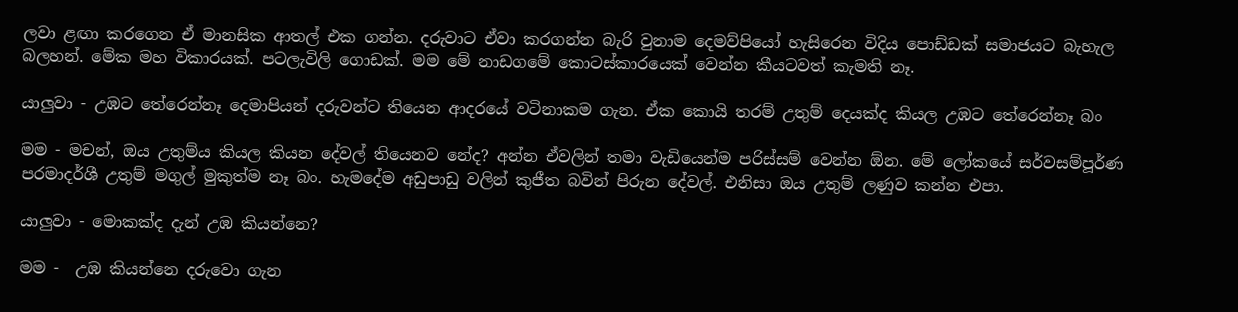ලවා ළඟා කරගෙන ඒ මානසික ආතල් එක ගන්න. දරුවාට ඒවා කරගන්න බැරි වුනාම දෙමව්පියෝ හැසිරෙන විදිය පොඩ්ඩක් සමාජයට බැහැල බලහන්. මේක මහ විකාරයක්. පටලැවිලි ගොඩක්. මම මේ නාඩගමේ කොටස්කාරයෙක් වෙන්න කීයටවත් කැමති නෑ.

යාලුවා - උඹට තේරෙන්නෑ දෙමාපියන් දරුවන්ට තියෙන ආදරයේ වටිනාකම ගැන. ඒක කොයි තරම් උතුම් දෙයක්ද කියල උඹට තේරෙන්නෑ බං

මම - මචන්, ඔය උතුම්ය කියල කියන දේවල් තියෙනව නේද? අන්න ඒවලින් තමා වැඩියෙන්ම පරිස්සම් වෙන්න ඕන. මේ ලෝකයේ සර්වසම්පූර්ණ පරමාදර්ශී උතුම් මගුල් මුකුත්ම නෑ බං. හැමදේම අඩුපාඩු වලින් කුජීත බවින් පිරුන දේවල්. එනිසා ඔය උතුම් ලණුව කන්න එපා.

යාලුවා - මොකක්ද දැන් උඹ කියන්නෙ?

මම -  උඹ කියන්නෙ දරුවො ගැන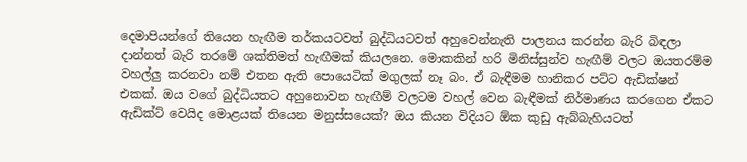දෙමාපියන්ගේ තියෙන හැඟීම තර්කයටවත් බුද්ධියටවත් අහුවෙන්නැති පාලනය කරන්න බැරි බිඳලා දාන්නත් බැරි තරමේ ශක්තිමත් හැඟීමක් කියලනෙ. මොකකින් හරි මිනිස්සුන්ව හැඟීම් වලට ඔයතරම්ම වහල්ලු කරනවා නම් එතන ඇති පොයෙටික් මගුලක් නෑ බං. ඒ බැඳීමම හානිකර පට්ට ඇඩික්ෂන් එකක්. ඔය වගේ බුද්ධියතට අහුනොවන හැඟීම් වලටම වහල් වෙන බැඳීමක් නිර්මාණය කරගෙන ඒකට ඇඩික්ට් වෙයිද මොළයක් තියෙන මනුස්සයෙක්? ඔය කියන විදියට ඕක කුඩු ඇබ්බැහියටත්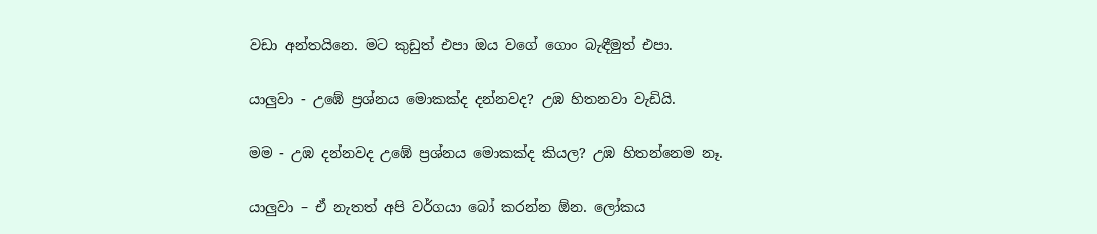වඩා අන්තයිනෙ. මට කුඩුත් එපා ඔය වගේ ගොං බැඳීමුත් එපා.

යාලුවා - උඹේ ප්‍රශ්නය මොකක්ද දන්නවද? උඹ හිතනවා වැඩියි.

මම - උඹ දන්නවද උඹේ ප්‍රශ්නය මොකක්ද කියල? උඹ හිතන්නෙම නෑ.

යාලුවා – ඒ නැතත් අපි වර්ගයා බෝ කරන්න ඕන. ලෝකය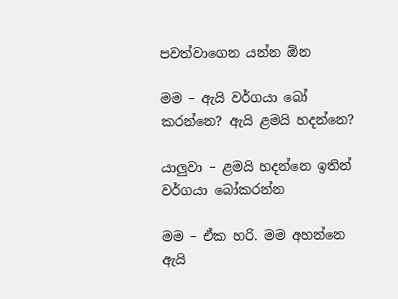පවත්වාගෙන යන්න ඕන

මම – ඇයි වර්ගයා බෝ කරන්නෙ? ඇයි ළමයි හදන්නෙ?

යාලුවා – ළමයි හදන්නෙ ඉතින් වර්ගයා බෝකරන්න

මම – ඒක හරි. මම අහන්නෙ ඇයි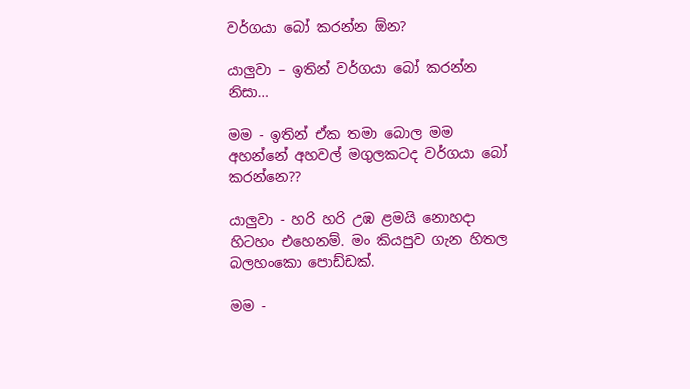වර්ගයා බෝ කරන්න ඕන?

යාලුවා – ඉතින් වර්ගයා බෝ කරන්න නිසා…

මම - ඉතින් ඒක තමා බොල මම අහන්නේ අහවල් මගුලකටද වර්ගයා බෝ කරන්නෙ??

යාලුවා - හරි හරි උඹ ළමයි නොහදා හිටහං එහෙනම්. මං කියපුව ගැන හිතල බලහංකො පොඩ්ඩක්.

මම -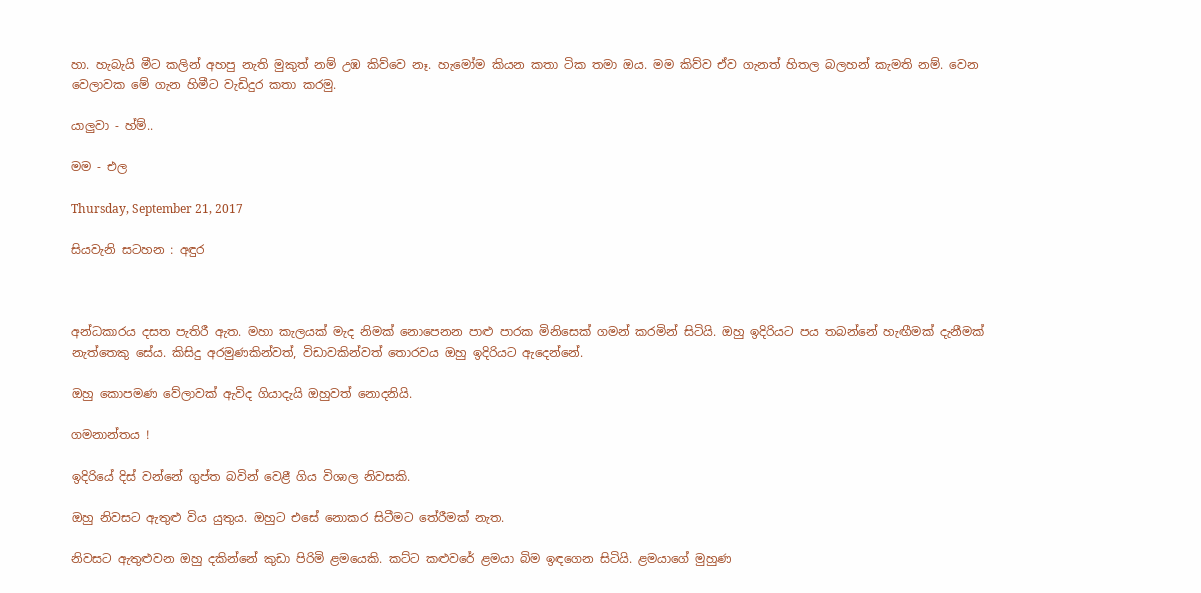හා. හැබැයි මීට කලින් අහපු නැති මුකුත් නම් උඹ කිව්වෙ නෑ. හැමෝම කියන කතා ටික තමා ඔය. මම කිව්ව ඒව ගැනත් හිතල බලහන් කැමති නම්. වෙන වෙලාවක මේ ගැන හිමීට වැඩිදුර කතා කරමු.

යාලුවා - හ්ම්..

මම - එල

Thursday, September 21, 2017

සියවැනි සටහන : අඳුර



අන්ධකාරය දසත පැතිරී ඇත. මහා කැලයක් මැද නිමක් නොපෙනන පාළු පාරක මිනිසෙක් ගමන් කරමින් සිටියි. ඔහු ඉදිරියට පය තබන්නේ හැඟීමක් දැනීමක් නැත්තෙකු සේය. කිසිදු අරමුණකින්වත්, විඩාවකින්වත් තොරවය ඔහු ඉදිරියට ඇදෙන්නේ.

ඔහු කොපමණ වේලාවක් ඇවිද ගියාදැයි ඔහුවත් නොදනියි.

ගමනාන්තය !

ඉදිරියේ දිස් වන්නේ ගුප්ත බවින් වෙළී ගිය විශාල නිවසකි.

ඔහු නිවසට ඇතුළු විය යුතුය. ඔහුට එසේ නොකර සිටීමට තේරීමක් නැත.

නිවසට ඇතුළුවන ඔහු දකින්නේ කුඩා පිරිමි ළමයෙකි. කට්ට කළුවරේ ළමයා බිම ඉඳගෙන සිටියි. ළමයාගේ මුහුණ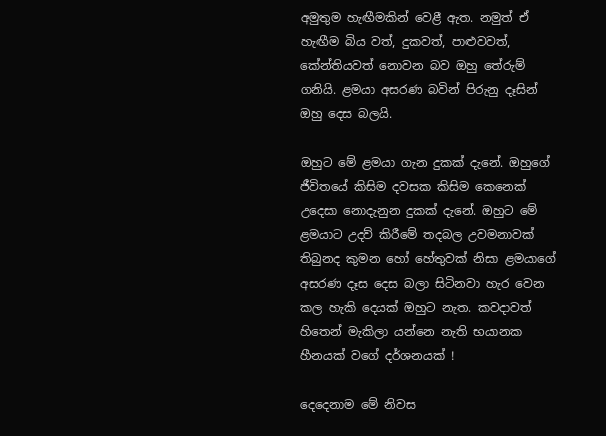අමුතුම හැඟීමකින් වෙළී ඇත. නමුත් ඒ හැඟීම බිය වත්, දුකවත්, පාළුවවත්, කේන්තියවත් නොවන බව ඔහු තේරුම් ගනියි. ළමයා අසරණ බවින් පිරුනු දෑසින් ඔහු දෙස බලයි.

ඔහුට මේ ළමයා ගැන දුකක් දැනේ. ඔහුගේ ජීවිතයේ කිසිම දවසක කිසිම කෙනෙක් උදෙසා නොදැනුන දුකක් දැනේ. ඔහුට මේ ළමයාට උදව් කිරීමේ තදබල උවමනාවක් තිබුනද කුමන හෝ හේතුවක් නිසා ළමයාගේ අසරණ දෑස දෙස බලා සිටිනවා හැර වෙන කල හැකි දෙයක් ඔහුට නැත. කවදාවත් හිතෙන් මැකිලා යන්නෙ නැති භයානක හීනයක් වගේ දර්ශනයක් !

දෙදෙනාම මේ නිවස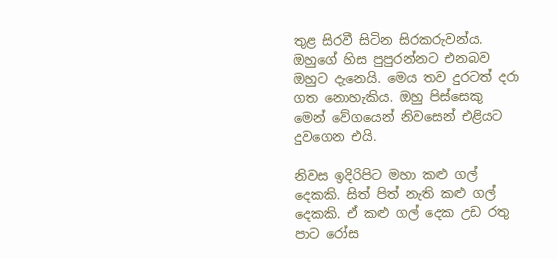තුළ සිරවී සිටින සිරකරුවන්ය. ඔහුගේ හිස පුපුරන්නට එනබව ඔහුට දැනෙයි. මෙය තව දුරටත් දරා ගත නොහැකිය. ඔහු පිස්සෙකු මෙන් වේගයෙන් නිවසෙන් එළියට දුවගෙන එයි.

නිවස ඉදිරිපිට මහා කළු ගල් දෙකකි. සිත් පිත් නැති කළු ගල් දෙකකි. ඒ කළු ගල් දෙක උඩ රතු පාට රෝස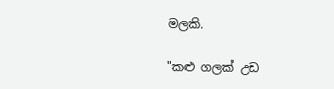මලකි.

"කළු ගලක් උඩ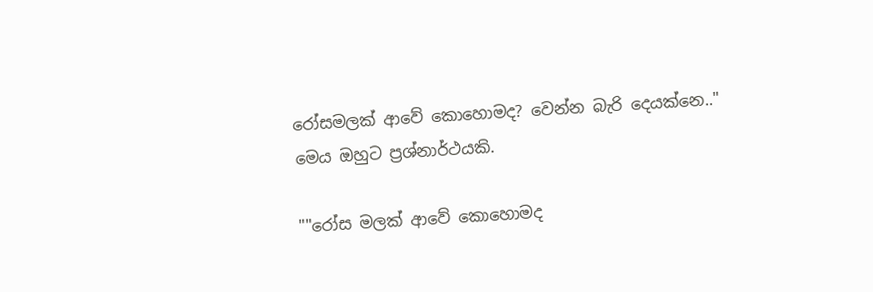රෝසමලක් ආවේ කොහොමද? වෙන්න බැරි දෙයක්නෙ.." මෙය ඔහුට ප්‍රශ්නාර්ථයකි.

""රෝස මලක් ආවේ කොහොමද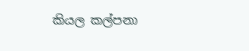කියල කල්පනා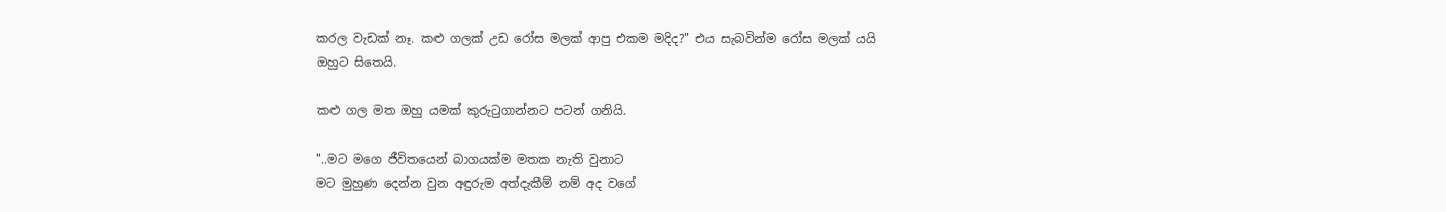කරල වැඩක් නෑ. කළු ගලක් උඩ රෝස මලක් ආපු එකම මදිද?" එය සැබවින්ම රෝස මලක් යයි ඔහුට සිතෙයි.

කළු ගල මත ඔහු යමක් කුරුටුගාන්නට පටන් ගනියි.

"..මට මගෙ ජීවිතයෙන් බාගයක්ම මතක නැති වුනාට
මට මුහුණ දෙන්න වුන අඳුරුම අත්දැකීම් නම් අද වගේ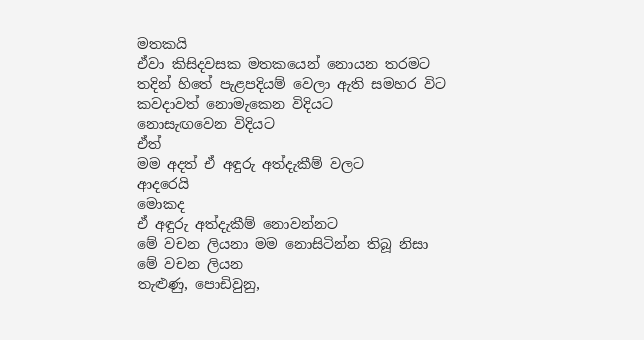මතකයි
ඒවා කිසිදවසක මතකයෙන් නොයන තරමට
තදින් හිතේ පැළපදියම් වෙලා ඇති සමහර විට
කවදාවත් නොමැකෙන විදියට
නොසැඟවෙන විදියට
ඒත්
මම අදත් ඒ අඳුරු අත්දැකීම් වලට
ආදරෙයි
මොකද
ඒ අඳුරු අත්දැකීම් නොවන්නට
මේ වචන ලියනා මම නොසිටින්න තිබූ නිසා
මේ වචන ලියන
තැළුණු, පොඩිවුනු,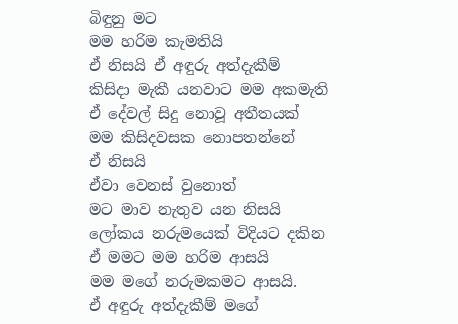බිඳුනු මට
මම හරිම කැමතියි
ඒ නිසයි ඒ අඳුරු අත්දැකීම්
කිසිදා මැකී යනවාට මම අකමැති
ඒ දේවල් සිදු නොවූ අතීතයක්
මම කිසිදවසක නොපතන්නේ
ඒ නිසයි
ඒවා වෙනස් වුනොත්
මට මාව නැතුව යන නිසයි
ලෝකය නරුමයෙක් විදියට දකින
ඒ මමට මම හරිම ආසයි
මම මගේ නරුමකමට ආසයි.
ඒ අඳුරු අත්දැකීම් මගේ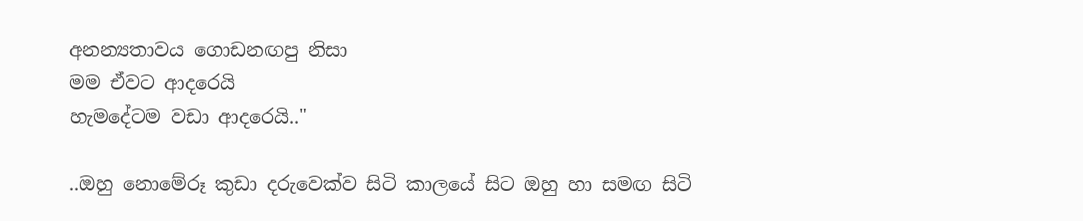අනන්‍යතාවය ගොඩනඟපු නිසා
මම ඒවට ආදරෙයි
හැමදේටම වඩා ආදරෙයි.."

..ඔහු නොමේරූ කුඩා දරුවෙක්ව සිටි කාලයේ සිට ඔහු හා සමඟ සිටි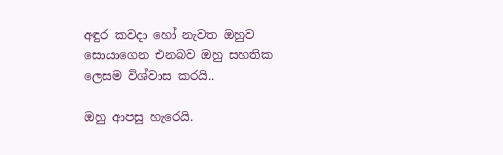අඳුර කවදා හෝ නැවත ඔහුව සොයාගෙන එනබව ඔහු සහතික ලෙසම විශ්වාස කරයි..

ඔහු ආපසු හැරෙයි.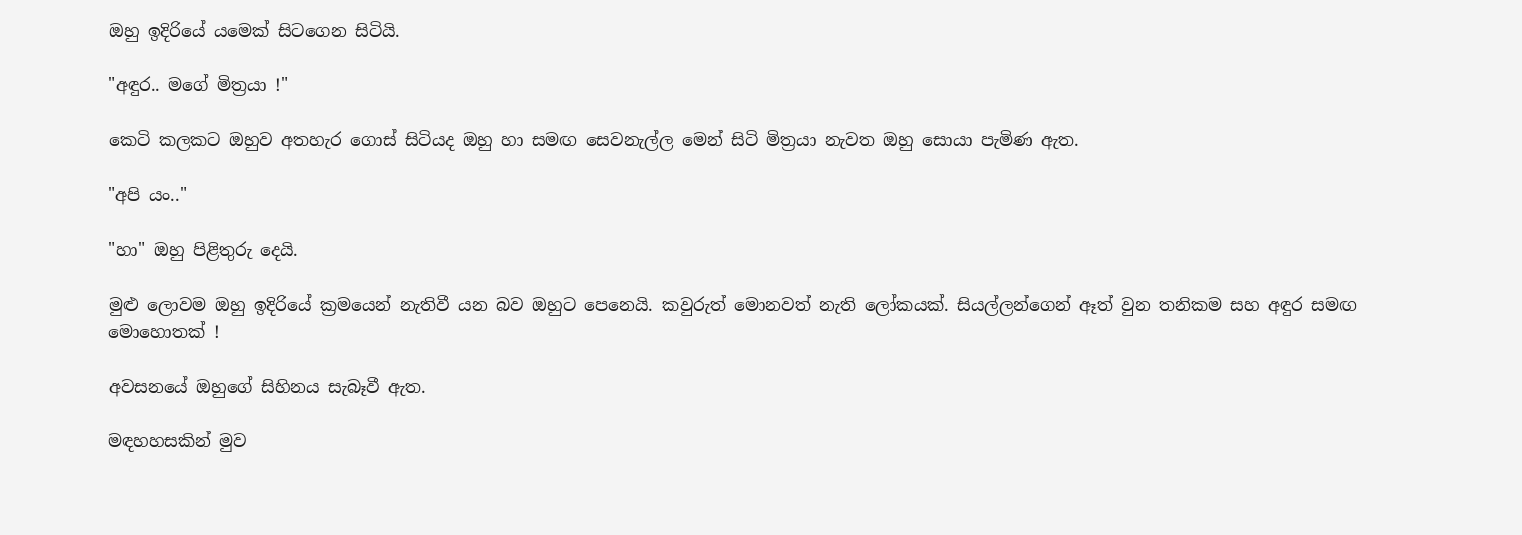ඔහු ඉදිරියේ යමෙක් සිටගෙන සිටියි.

"අඳුර.. මගේ මිත්‍රයා !"

කෙටි කලකට ඔහුව අතහැර ගොස් සිටියද ඔහු හා සමඟ සෙවනැල්ල මෙන් සිටි මිත්‍රයා නැවත ඔහු සොයා පැමිණ ඇත.

"අපි යං.."

"හා" ඔහු පිළිතුරු දෙයි.

මුළු ලොවම ඔහු ඉදිරියේ ක්‍රමයෙන් නැතිවී යන බව ඔහුට පෙනෙයි. කවුරුත් මොනවත් නැති ලෝකයක්. සියල්ලන්ගෙන් ඈත් වුන තනිකම සහ අඳුර සමඟ මොහොතක් !

අවසනයේ ඔහුගේ සිහිනය සැබෑවී ඇත.

මඳහහසකින් මුව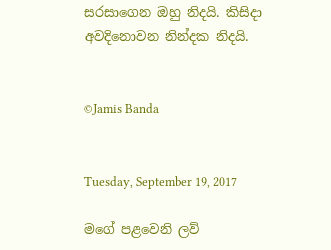සරසාගෙන ඔහු නිදයි. කිසිදා අවදිනොවන නින්දක නිදයි.


©Jamis Banda


Tuesday, September 19, 2017

මගේ පළවෙනි ලව්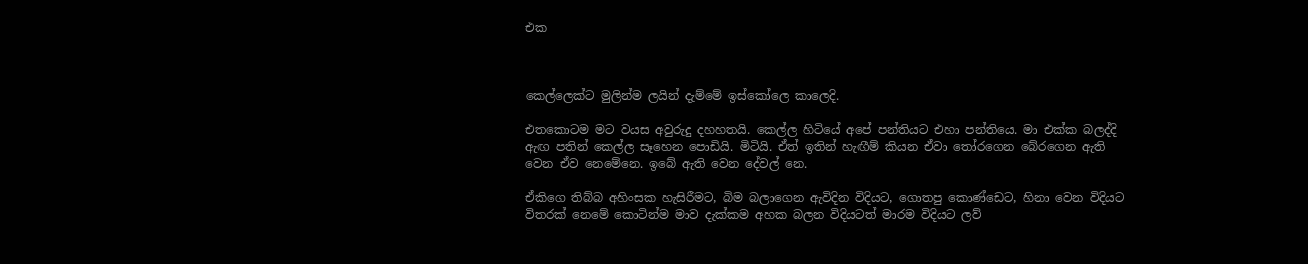එක



කෙල්ලෙක්ට මුලින්ම ලයින් දැම්මේ ඉස්කෝලෙ කාලෙදි.

එතකොටම මට වයස අවුරුදු දහහතයි. කෙල්ල හිටියේ අපේ පන්තියට එහා පන්තියෙ. මා එක්ක බලද්දි ඇඟ පතින් කෙල්ල සෑහෙන පොඩියි. මිටියි. ඒත් ඉතින් හැඟීම් කියන ඒවා තෝරගෙන බේරගෙන ඇති වෙන ඒව නෙමේනෙ. ඉබේ ඇති වෙන දේවල් නෙ.

ඒකිගෙ තිබ්බ අහිංසක හැසිරීමට, බිම බලාගෙන ඇවිදින විදියට, ගොතපු කොණ්ඩෙට, හිනා වෙන විදියට විතරක් නෙමේ කොටින්ම මාව දැක්කම අහක බලන විදියටත් මාරම විදියට ලව්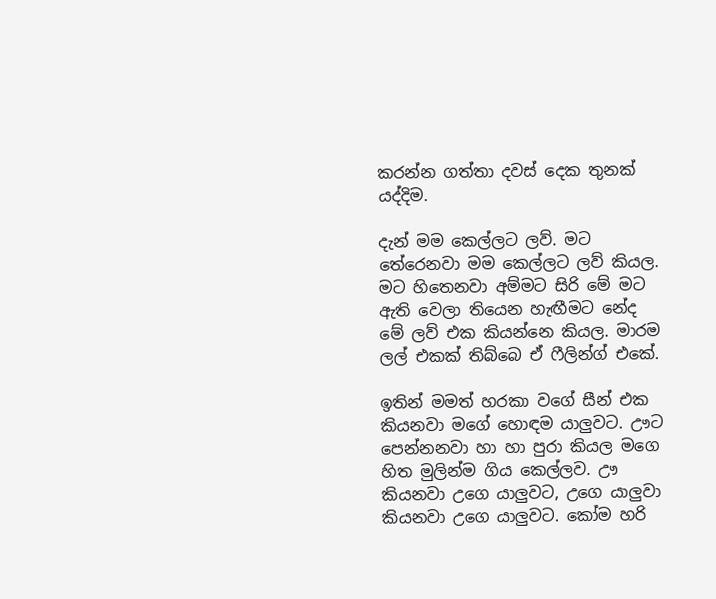කරන්න ගත්තා දවස් දෙක තුනක් යද්දිම.

දැන් මම කෙල්ලට ලව්. මට තේරෙනවා මම කෙල්ලට ලව් කියල. මට හිතෙනවා අම්මට සිරි මේ මට ඇති වෙලා තියෙන හැඟීමට නේද මේ ලව් එක කියන්නෙ කියල. මාරම ලල් එකක් තිබ්බෙ ඒ ෆීලින්ග් එකේ.

ඉතින් මමත් හරකා වගේ සීන් එක කියනවා මගේ හොඳම යාලුවට. ඌට පෙන්නනවා හා හා පුරා කියල මගෙ හිත මුලින්ම ගිය කෙල්ලව. ඌ කියනවා උගෙ යාලුවට, උගෙ යාලුවා කියනවා උගෙ යාලුවට. කෝම හරි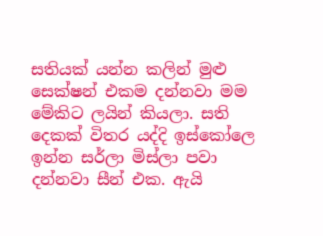සතියක් යන්න කලින් මුළු සෙක්ෂන් එකම දන්නවා මම මේකිට ලයින් කියලා. සති දෙකක් විතර යද්දි ඉස්කෝලෙ ඉන්න සර්ලා මිස්ලා පවා දන්නවා සීන් එක. ඇයි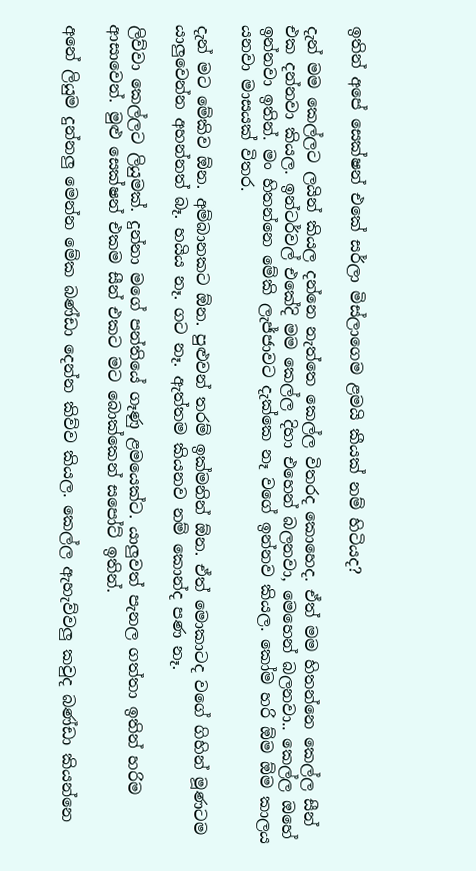ඉතින් අපේ සෙක්ෂන් එකේ සර්ලා මිස්ලාගෙම ළමයි කීයක් නම් හිටියද?

දැන් මම කෙල්ලට ලයින් කියල දන්නෙ නැත්තෙ කෙල්ල විතරද කොහෙද. ඒත් මම හිතන්නෙ කෙල්ල සීන් එක දන්නවා කියල. ඉන්ටර්වල් එකේදි මම කෙල්ල දිහා එහෙන් බලනවා, මෙහෙන් බලනවා.. කෙල්ල ඔහේ ඉන්නවා ඉතින්. මං හිතන්නෙ මේකි ලැජ්ජාවට දැක්කෙ නෑ වගේ ඉන්නව කියල. කෝම හරි ඕම ඕම කාලය යනවා මාසයක් විතර.

දැන් මට මේකිව ඕන. අම්බානකට ඕන. පුළුවන් තරම් ඉක්මනින් ඕන. ඒත් මොකාටද වගේ ගිහින් මූණටම යාලුවෙන්න අහන්නත් බෑ. හයිය නෑ. ගට නෑ. ඇත්තම කියනව නම් කොන්ද පණ නෑ.

ලිව්වා කෙල්ලට ලියුමක්. දුන්නා මගේ පන්තියේ ගෑණු ළමයෙක්ට. යාලුවත් පැනල ගත්තා ඉතින් හරිම ආසාවෙන්. මුළු සෙක්ෂන් එකම සීන් එකට මට බොක්කෙන් සපෝට් ඉතින්.

අනේ ලියුම දුන්නලු මෙන්න මේක බණ්ඩා දෙන්න කිව්ව කියල. කෙල්ල ඇහැව්වලු කවුද බණ්ඩා කියන්නෙ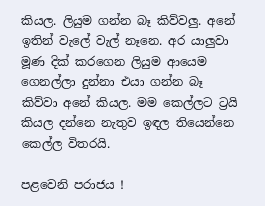කියල. ලියුම ගන්න බෑ කිව්වලු. අනේ ඉතින් වැලේ වැල් නෑනෙ. අර යාලුවා මූණ දික් කරගෙන ලියුම ආයෙම ගෙනල්ලා දුන්නා එයා ගන්න බෑ කිව්වා අනේ කියල. මම කෙල්ලට ට්‍රයි කියල දන්නෙ නැතුව ඉඳල තියෙන්නෙ කෙල්ල විතරයි.

පළවෙනි පරාජය !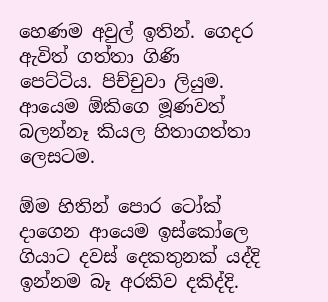හෙණම අවුල් ඉතින්. ගෙදර ඇවිත් ගත්තා ගිණි පෙට්ටිය. පිච්චුවා ලියුම. ආයෙම ඕකිගෙ මූණවත් බලන්නෑ කියල හිතාගත්තා ලෙසටම.

ඕම හිතින් පොර ටෝක් දාගෙන ආයෙම ඉස්කෝලෙ ගියාට දවස් දෙකතුනක් යද්දි ඉන්නම බෑ අරකිව දකිද්දි.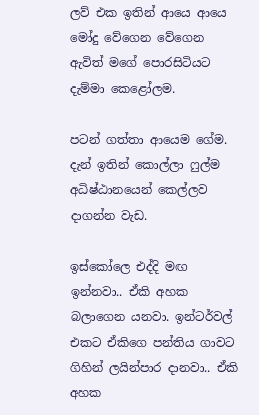ලව් එක ඉතින් ආයෙ ආයෙ මෝදු වේගෙන වේගෙන ඇවිත් මගේ පොරසිටියට දැම්මා කෙළෝලම.

පටන් ගත්තා ආයෙම ගේම. දැන් ඉතින් කොල්ලා ෆුල්ම අධිෂ්ඨානයෙන් කෙල්ලව දාගන්න වැඩ.

ඉස්කෝලෙ එද්දි මඟ ඉන්නවා.. ඒකි අහක බලාගෙන යනවා. ඉන්ටර්වල් එකට ඒකිගෙ පන්තිය ගාවට ගිහින් ලයින්පාර දානවා.. ඒකි අහක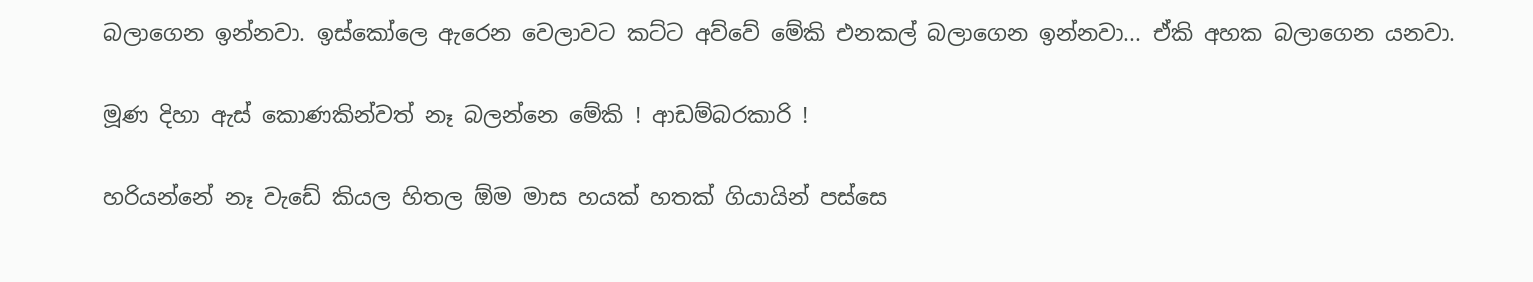බලාගෙන ඉන්නවා. ඉස්කෝලෙ ඇරෙන වෙලාවට කට්ට අව්වේ මේකි එනකල් බලාගෙන ඉන්නවා... ඒකි අහක බලාගෙන යනවා.

මූණ දිහා ඇස් කොණකින්වත් නෑ බලන්නෙ මේකි ! ආඩම්බරකාරි !

හරියන්නේ නෑ වැඩේ කියල හිතල ඕම මාස හයක් හතක් ගියායින් පස්සෙ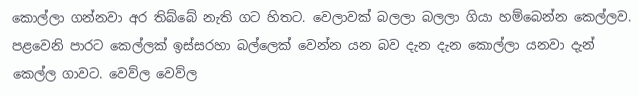කොල්ලා ගන්නවා අර තිබ්බේ නැති ගට හිතට. වෙලාවක් බලලා බලලා ගියා හම්බෙන්න කෙල්ලව. පළවෙනි පාරට කෙල්ලක් ඉස්සරහා බල්ලෙක් වෙන්න යන බව දැන දැන කොල්ලා යනවා දැන් කෙල්ල ගාවට. වෙව්ල වෙව්ල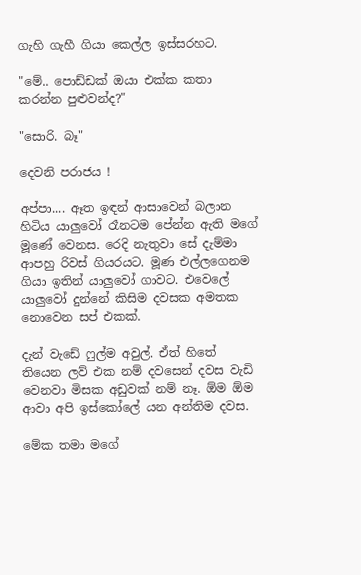ගැහි ගැහී ගියා කෙල්ල ඉස්සරහට.

"මේ.. පොඩ්ඩක් ඔයා එක්ක කතා කරන්න පුළුවන්ද?"

"සොරි. බෑ"

දෙවනි පරාජය !

අප්පා.... ඈත ඉඳන් ආසාවෙන් බලාන හිටිය යාලුවෝ රෑනටම පේන්න ඇති මගේ මූණේ වෙනස. රෙදි නැතුවා සේ දැම්මා ආපහු රිවස් ගියරයට. මූණ එල්ලගෙනම ගියා ඉතින් යාලුවෝ ගාවට. එවෙලේ යාලුවෝ දුන්නේ කිසිම දවසක අමතක නොවෙන සප් එකක්.

දැන් වැඩේ ෆුල්ම අවුල්. ඒත් හිතේ තියෙන ලව් එක නම් දවසෙන් දවස වැඩි වෙනවා මිසක අඩුවක් නම් නෑ. ඕම ඕම ආවා අපි ඉස්කෝලේ යන අන්තිම දවස.

මේක තමා මගේ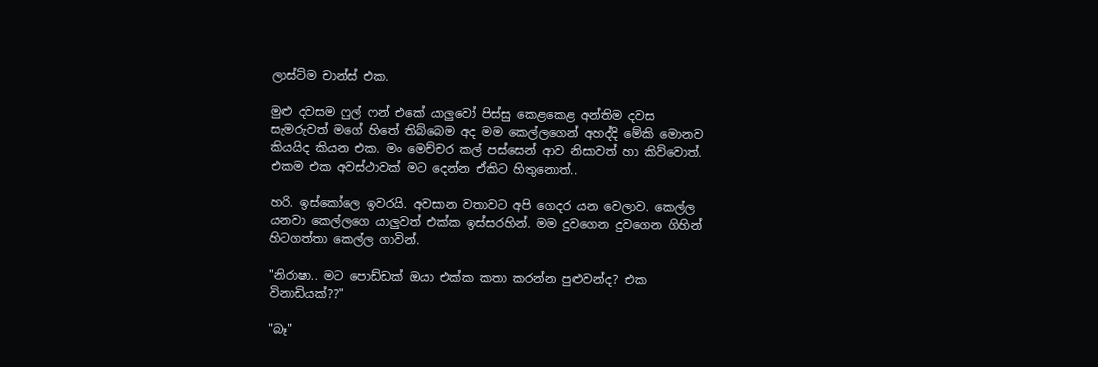ලාස්ට්ම චාන්ස් එක.

මුළු දවසම ෆුල් ෆන් එකේ යාලුවෝ පිස්සු කෙළකෙළ අන්තිම දවස සැමරුවත් මගේ හිතේ තිබ්බෙම අද මම කෙල්ලගෙන් අහද්දි මේකි මොනව කියයිද කියන එක. මං මෙච්චර කල් පස්සෙන් ආව නිසාවත් හා කිව්වොත්. එකම එක අවස්ථාවක් මට දෙන්න ඒකිට හිතුනොත්..

හරි. ඉස්කෝලෙ ඉවරයි. අවසාන වතාවට අපි ගෙදර යන වෙලාව. කෙල්ල යනවා කෙල්ලගෙ යාලුවත් එක්ක ඉස්සරහින්. මම දුවගෙන දුවගෙන ගිහින් හිටගත්තා කෙල්ල ගාවින්.

"නිරාෂා.. මට පොඩ්ඩක් ඔයා එක්ක කතා කරන්න පුළුවන්ද? එක විනාඩියක්??"

"බෑ"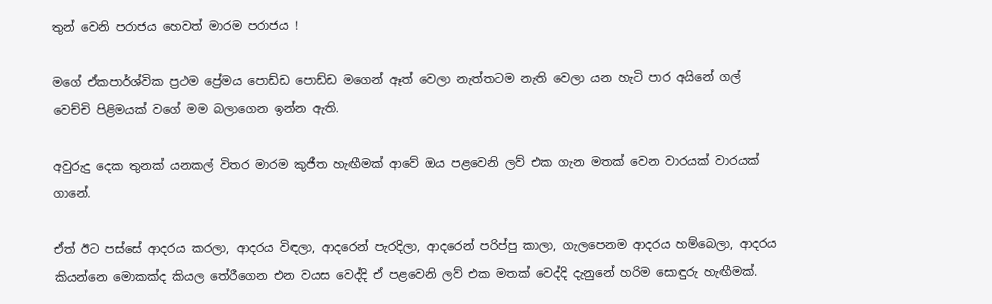තුන් වෙනි පරාජය හෙවත් මාරම පරාජය !

මගේ ඒකපාර්ශ්වික ප්‍රථම ප්‍රේමය පොඩ්ඩ පොඩ්ඩ මගෙන් ඈත් වෙලා නැත්තටම නැති වෙලා යන හැටි පාර අයිනේ ගල් වෙච්චි පිළිමයක් වගේ මම බලාගෙන ඉන්න ඇති.

අවුරුදු දෙක තුනක් යනකල් විතර මාරම කුජීත හැඟීමක් ආවේ ඔය පළවෙනි ලව් එක ගැන මතක් වෙන වාරයක් වාරයක් ගානේ.

ඒත් ඊට පස්සේ ආදරය කරලා, ආදරය විඳලා, ආදරෙන් පැරදිලා, ආදරෙන් පරිප්පු කාලා, ගැලපෙනම ආදරය හම්බෙලා, ආදරය කියන්නෙ මොකක්ද කියල තේරීගෙන එන වයස වෙද්දි ඒ පළවෙනි ලව් එක මතක් වෙද්දි දැනුනේ හරිම සොඳුරු හැඟීමක්.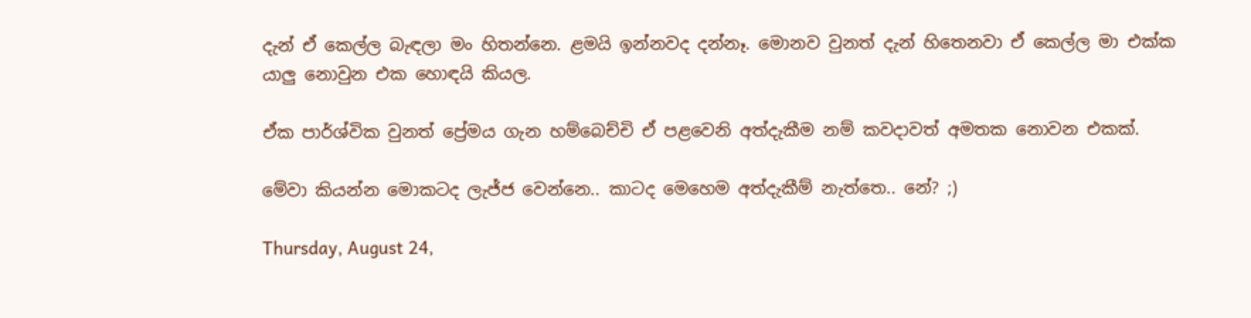දැන් ඒ කෙල්ල බැඳලා මං හිතන්නෙ. ළමයි ඉන්නවද දන්නෑ. මොනව වුනත් දැන් හිතෙනවා ඒ කෙල්ල මා එක්ක යාලු නොවුන එක හොඳයි කියල.

ඒක පාර්ශ්වික වුනත් ප්‍රේමය ගැන හම්බෙච්චි ඒ පළවෙනි අත්දැකීම නම් කවදාවත් අමතක නොවන එකක්.

මේවා කියන්න මොකටද ලැජ්ජ වෙන්නෙ.. කාටද මෙහෙම අත්දැකීම් නැත්තෙ.. නේ? ;)

Thursday, August 24,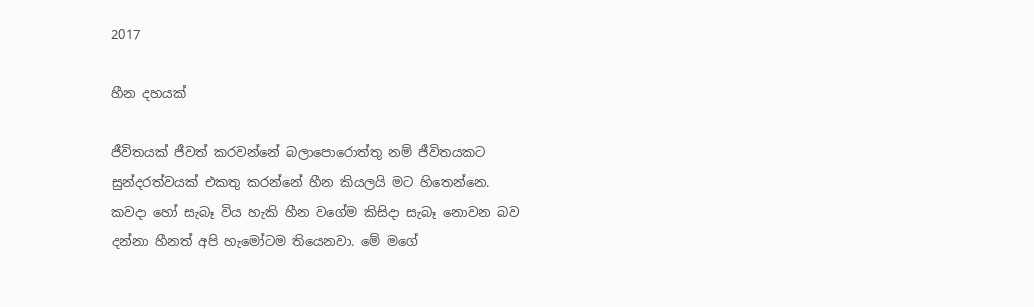2017

හීන දහයක්

ජීවිතයක් ජීවත් කරවන්නේ බලාපොරොත්තු නම් ජීවිතයකට සුන්දරත්වයක් එකතු කරන්නේ හීන කියලයි මට හිතෙන්නෙ. කවදා හෝ සැබෑ විය හැකි හීන වගේම කිසිදා සැබෑ නොවන බව දන්නා හීනත් අපි හැමෝටම තියෙනවා. මේ මගේ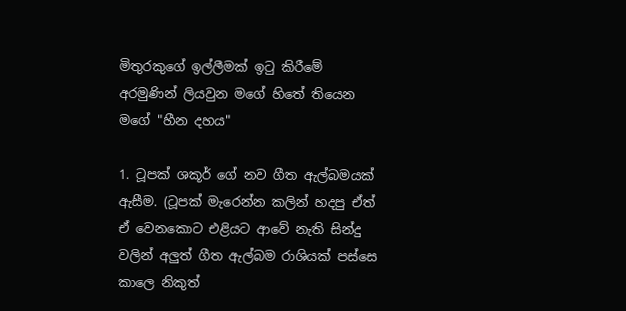මිතුරකුගේ ඉල්ලීමක් ඉටු කිරීමේ අරමුණින් ලියවුන මගේ හිතේ තියෙන මගේ "හීන දහය"

1. ටූපක් ශකූර් ගේ නව ගීත ඇල්බමයක් ඇසීම. (ටූපක් මැරෙන්න කලින් හදපු ඒත් ඒ වෙනකොට එළියට ආවේ නැති සින්දු වලින් අලුත් ගීත ඇල්බම රාශියක් පස්සෙ කාලෙ නිකුත්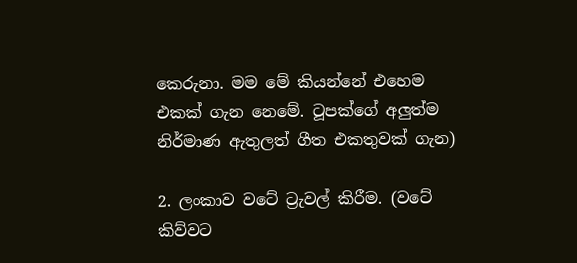කෙරුනා. මම මේ කියන්නේ එහෙම එකක් ගැන නෙමේ. ටූපක්ගේ අලුත්ම නිර්මාණ ඇතුලත් ගීත එකතුවක් ගැන)

2. ලංකාව වටේ ට්‍රැවල් කිරීම. (වටේ කිව්වට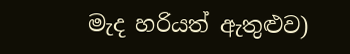මැද හරියත් ඇතුළුව)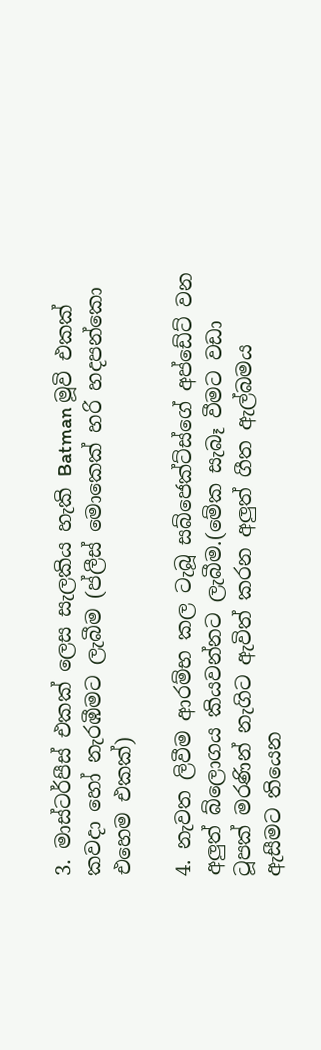3. මාස්ටර්පීස් එකක් ලෙස සැලකිය හැකි Batman මූවි එකක් කවදා හෝ නැරඹීමට ලැබීම (ප්ලීස් මොකෙක් හරි හදපන්කො එහෙම එකක්)

4. නැවත ලිවීම ආරම්භ කල ටැබූ සබ්ජෙක්ට්ස්ගේ අප්ඩේට් වන අලුත් බ්ලොගය කියවන්නට ලැබීම.(මේක සැබෑ වීමට වඩා ටූපක් මරණින් නැගිට ඇවිත් කරන අලුත් ගීත ඇල්බමය ඇසීමට තියෙන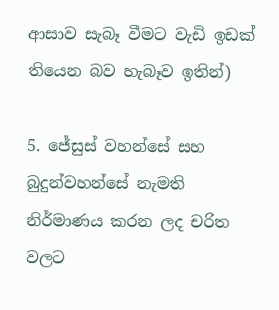ආසාව සැබෑ වීමට වැඩි ඉඩක් තියෙන බව හැබෑව ඉතින්)

5. ජේසුස් වහන්සේ සහ බුදුන්වහන්සේ නැමති නිර්මාණය කරන ලද චරිත වලට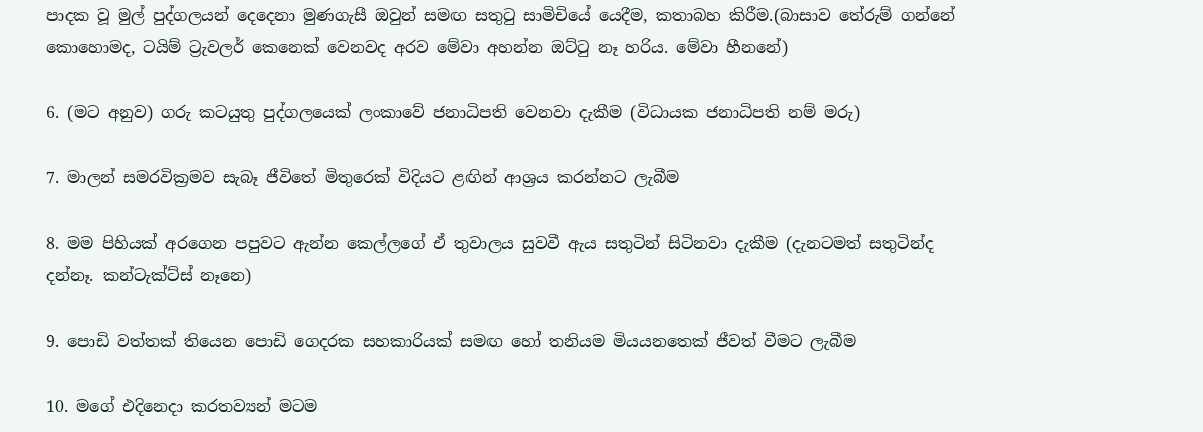පාදක වූ මුල් පුද්ගලයන් දෙදෙනා මුණගැසී ඔවුන් සමඟ සතුටු සාමිචියේ යෙදීම, කතාබහ කිරීම.(බාසාව තේරුම් ගන්නේ කොහොමද, ටයිම් ට්‍රැවලර් කෙනෙක් වෙනවද අරව මේවා අහන්න ඔට්ටු නෑ හරිය. මේවා හීනනේ)

6. (මට අනුව) ගරු කටයුතු පුද්ගලයෙක් ලංකාවේ ජනාධිපති වෙනවා දැකීම (විධායක ජනාධිපති නම් මරු)

7. මාලන් සමරවික්‍රමව සැබෑ ජීවිතේ මිතුරෙක් විදියට ළඟින් ආශ්‍රය කරන්නට ලැබීම

8. මම පිහියක් අරගෙන පපුවට ඇන්න කෙල්ලගේ ඒ තුවාලය සුවවී ඇය සතුටින් සිටිනවා දැකීම (දැනටමත් සතුටින්ද දන්නෑ. කන්ටැක්ට්ස් නෑනෙ)

9. පොඩි වත්තක් තියෙන පොඩි ගෙදරක සහකාරියක් සමඟ හෝ තනියම මියයනතෙක් ජීවත් වීමට ලැබීම

10. මගේ එදිනෙදා කරතව්‍යන් මටම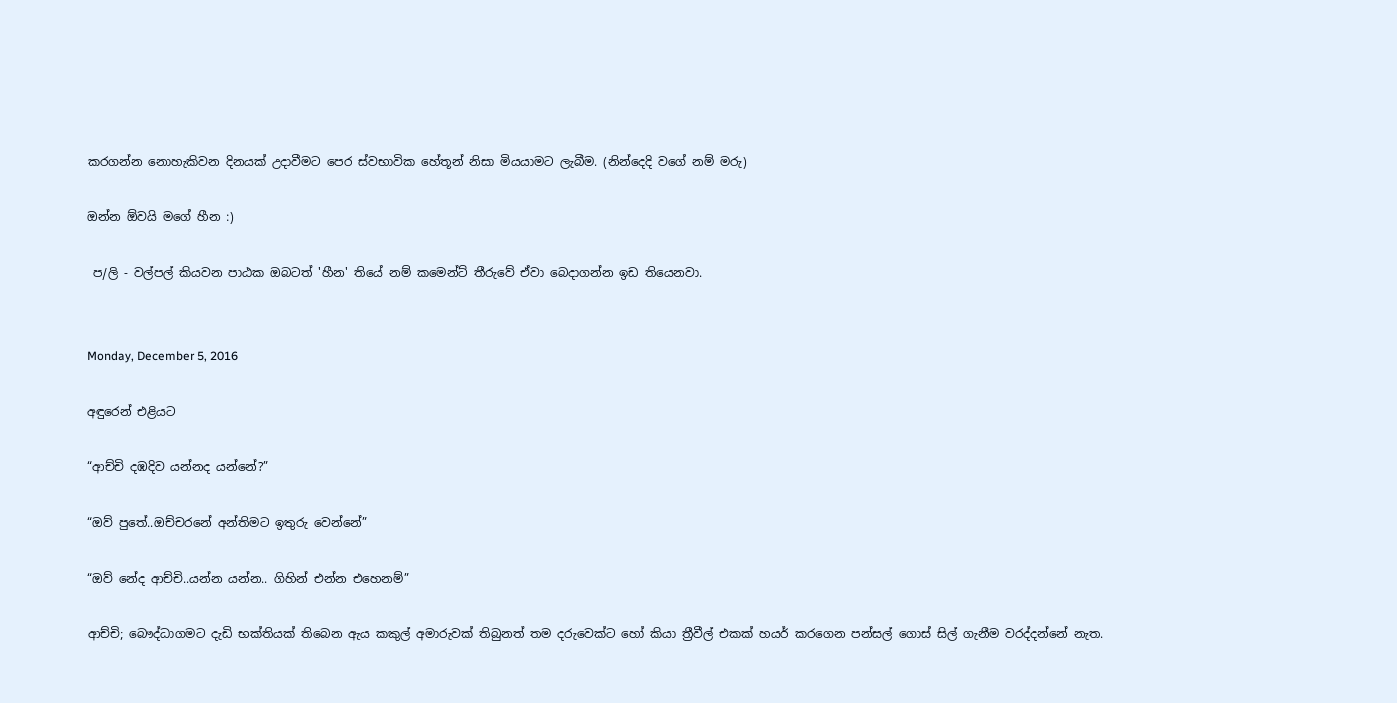කරගන්න නොහැකිවන දිනයක් උදාවීමට පෙර ස්වභාවික හේතූන් නිසා මියයාමට ලැබීම. (නින්දෙදි වගේ නම් මරු)

ඔන්න ඕවයි මගේ හීන :)

 ප/ලි - වල්පල් කියවන පාඨක ඔබටත් 'හීන' තියේ නම් කමෙන්ට් තීරුවේ ඒවා බෙදාගන්න ඉඩ තියෙනවා.


Monday, December 5, 2016

අඳුරෙන් එළියට

“ආච්චි දඹදිව යන්නද යන්නේ?”

“ඔව් පුතේ..ඔච්චරනේ අන්තිමට ඉතුරු වෙන්නේ”

“ඔව් නේද ආච්චි..යන්න යන්න.. ගිහින් එන්න එහෙනම්”

ආච්චි; බෞද්ධාගමට දැඩි භක්තියක් තිබෙන ඇය කකුල් අමාරුවක් තිබුනත් තම දරුවෙක්ට හෝ කියා ත්‍රීවීල් එකක් හයර් කරගෙන පන්සල් ගොස් සිල් ගැනීම වරද්දන්නේ නැත.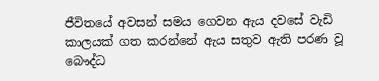ජීවිතයේ අවසන් සමය ගෙවන ඇය දවසේ වැඩි කාලයක් ගත කරන්නේ ඇය සතුව ඇති පරණ වූ බෞද්ධ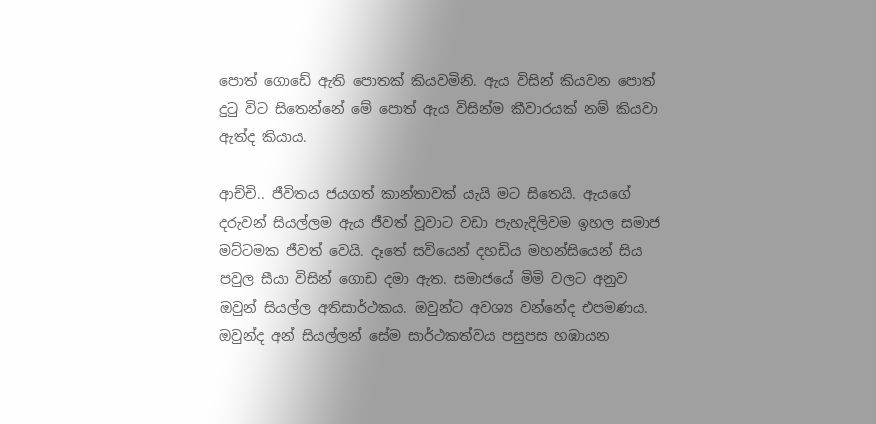පොත් ගොඩේ ඇති පොතක් කියවමිනි. ඇය විසින් කියවන පොත් දුටු විට සිතෙන්නේ මේ පොත් ඇය විසින්ම කීවාරයක් නම් කියවා ඇත්ද කියාය.

ආච්චි.. ජීවිතය ජයගත් කාන්තාවක් යැයි මට සිතෙයි. ඇයගේ දරුවන් සියල්ලම ඇය ජීවත් වූවාට වඩා පැහැදිලිවම ඉහල සමාජ මට්ටමක ජීවත් වෙයි. දෑතේ සවියෙන් දහඩිය මහන්සියෙන් සිය පවුල සීයා විසින් ගොඩ දමා ඇත. සමාජයේ මිමි වලට අනුව ඔවුන් සියල්ල අතිසාර්ථකය. ඔවුන්ට අවශ්‍ය වන්නේද එපමණය. ඔවුන්ද අන් සියල්ලන් සේම සාර්ථකත්වය පසුපස හඹායන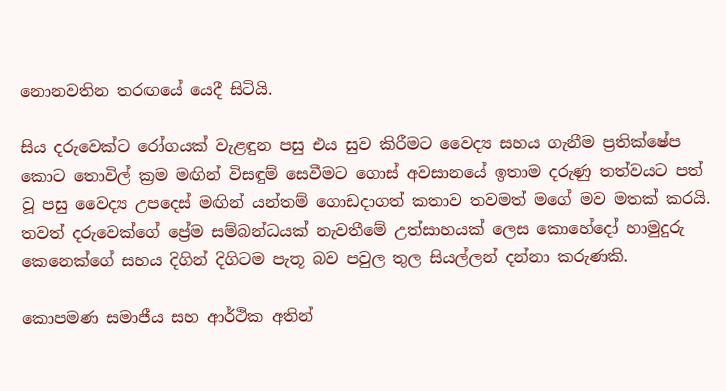නොනවතින තරඟයේ යෙදී සිටියි.

සිය දරුවෙක්ට රෝගයක් වැළඳුන පසු එය සුව කිරීමට වෛද්‍ය සහය ගැනීම ප්‍රතික්ෂේප කොට තොවිල් ක්‍රම මඟින් විසඳුම් සෙවීමට ගොස් අවසානයේ ඉතාම දරුණු තත්වයට පත් වූ පසු වෛද්‍ය උපදෙස් මඟින් යන්තම් ගොඩදාගත් කතාව තවමත් මගේ මව මතක් කරයි. තවත් දරුවෙක්ගේ ප්‍රේම සම්බන්ධයක් නැවතීමේ උත්සාහයක් ලෙස කොහේදෝ හාමුදුරු කෙනෙක්ගේ සහය දිගින් දිගිටම පැතූ බව පවුල තුල සියල්ලන් දන්නා කරුණකි.

කොපමණ සමාජීය සහ ආර්ථික අතින්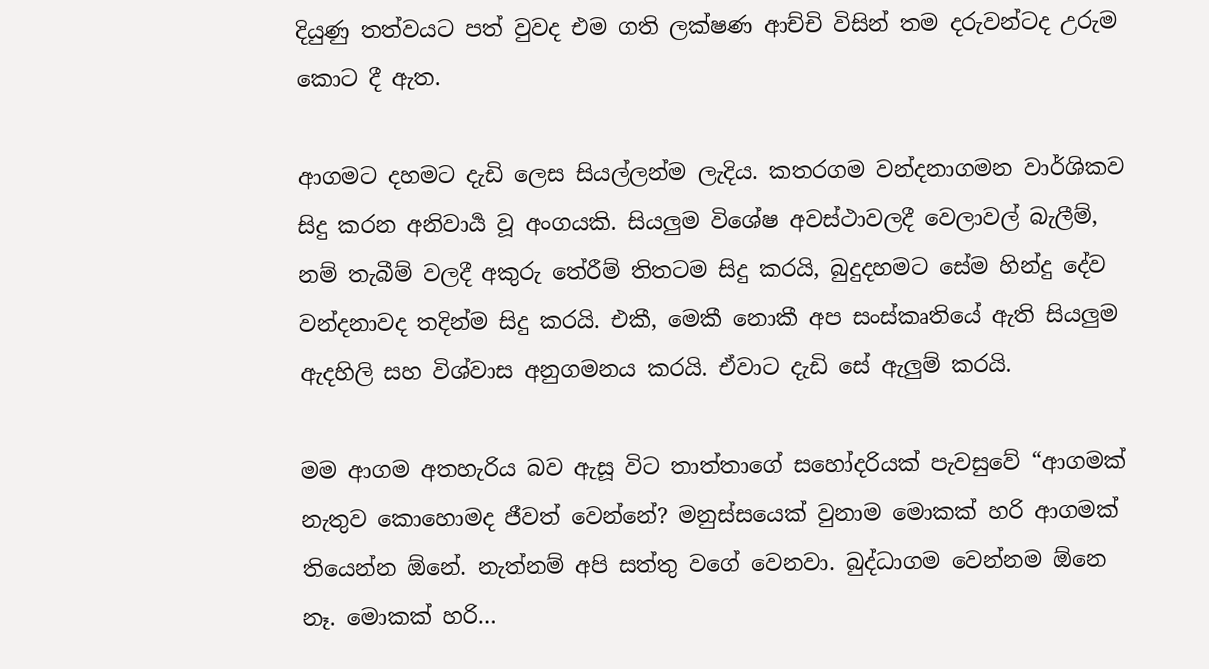දියුණු තත්වයට පත් වුවද එම ගති ලක්ෂණ ආච්චි විසින් තම දරුවන්ටද උරුම කොට දී ඇත.

ආගමට දහමට දැඩි ලෙස සියල්ලන්ම ලැදිය. කතරගම වන්දනාගමන වාර්ශිකව සිදු කරන අනිවාර්‍ය වූ අංගයකි. සියලුම විශේෂ අවස්ථාවලදී වෙලාවල් බැලීම්, නම් තැබීම් වලදී අකුරු තේරීම් තිතටම සිදු කරයි, බුදුදහමට සේම හින්දු දේව වන්දනාවද තදින්ම සිදු කරයි. එකී, මෙකී නොකී අප සංස්කෘතියේ ඇති සියලුම ඇදහිලි සහ විශ්වාස අනුගමනය කරයි. ඒවාට දැඩි සේ ඇලුම් කරයි.

මම ආගම අතහැරිය බව ඇසූ විට තාත්තාගේ සහෝදරියක් පැවසුවේ “ආගමක් නැතුව කොහොමද ජීවත් වෙන්නේ? මනුස්සයෙක් වුනාම මොකක් හරි ආගමක් තියෙන්න ඕනේ. නැත්නම් අපි සත්තු වගේ වෙනවා. බුද්ධාගම වෙන්නම ඕනෙ නෑ. මොකක් හරි…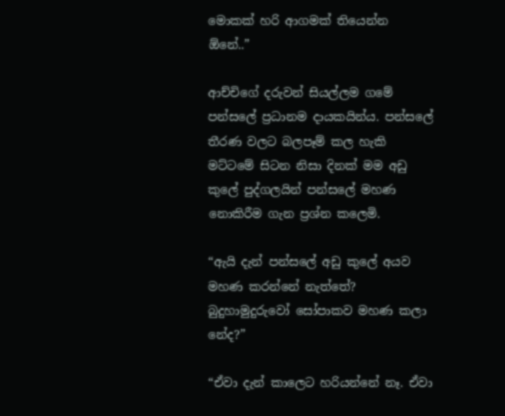මොකක් හරි ආගමක් තියෙන්න ඕනේ..”

ආච්චිගේ දරුවන් සියල්ලම ගමේ පන්සලේ ප්‍රධානම දායකයින්ය. පන්සලේ තීරණ වලට බලපෑම් කල හැකි මට්ටමේ සිටන නිසා දිනක් මම අඩු කුලේ පුද්ගලයින් පන්සලේ මහණ නොකිරීම ගැන ප්‍රශ්න කලෙමි.

“ඇයි දැන් පන්සලේ අඩු කුලේ අයව මහණ කරන්නේ නැත්තේ? බුදුහාමුදුරුවෝ සෝපාකව මහණ කලා නේද?”

“ඒවා දැන් කාලෙට හරියන්නේ නෑ. ඒවා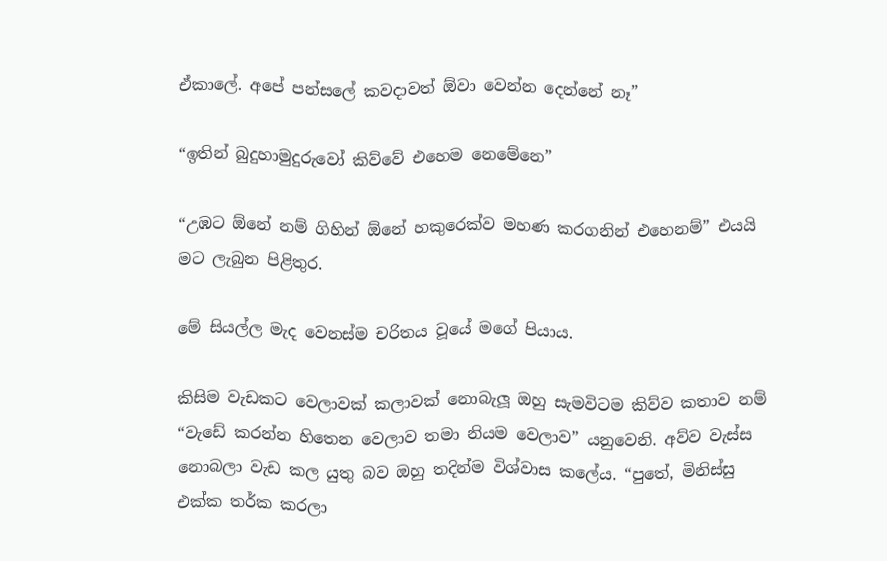ඒකාලේ. අපේ පන්සලේ කවදාවත් ඕවා වෙන්න දෙන්නේ නෑ”

“ඉතින් බුදුහාමුදුරුවෝ කිව්වේ එහෙම නෙමේනෙ”

“උඹට ඕනේ නම් ගිහින් ඕනේ හකුරෙක්ව මහණ කරගනින් එහෙනම්” එයයි මට ලැබුන පිළිතුර.

මේ සියල්ල මැද වෙනස්ම චරිතය වූයේ මගේ පියාය.

කිසිම වැඩකට වෙලාවක් කලාවක් නොබැලූ ඔහු සැමවිටම කිව්ව කතාව නම් “වැඩේ කරන්න හිතෙන වෙලාව තමා නියම වෙලාව” යනුවෙනි. අව්ව වැස්ස නොබලා වැඩ කල යුතු බව ඔහු තදින්ම විශ්වාස කලේය. “පුතේ, මිනිස්සු එක්ක තර්ක කරලා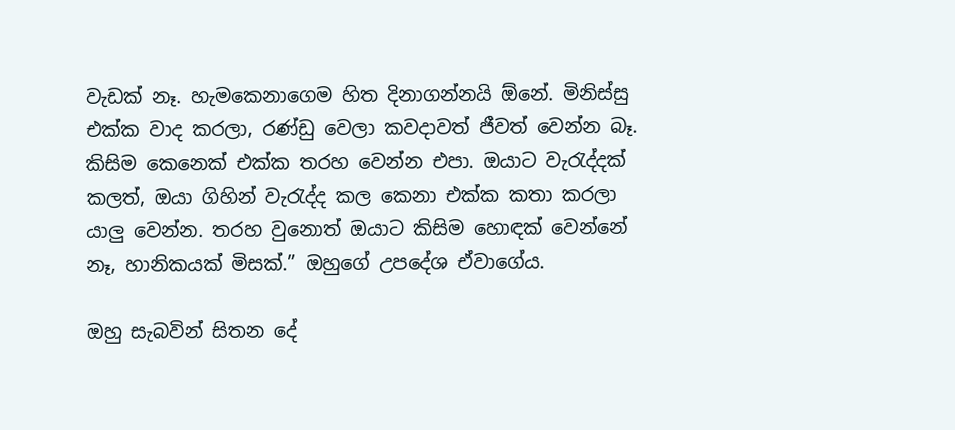වැඩක් නෑ. හැමකෙනාගෙම හිත දිනාගන්නයි ඕනේ. මිනිස්සු එක්ක වාද කරලා, රණ්ඩු වෙලා කවදාවත් ජීවත් වෙන්න බෑ. කිසිම කෙනෙක් එක්ක තරහ වෙන්න එපා. ඔයාට වැරැද්දක් කලත්, ඔයා ගිහින් වැරැද්ද කල කෙනා එක්ක කතා කරලා යාලු වෙන්න. තරහ වුනොත් ඔයාට කිසිම හොඳක් වෙන්නේ නෑ, හානිකයක් මිසක්.” ඔහුගේ උපදේශ ඒවාගේය.

ඔහු සැබවින් සිතන දේ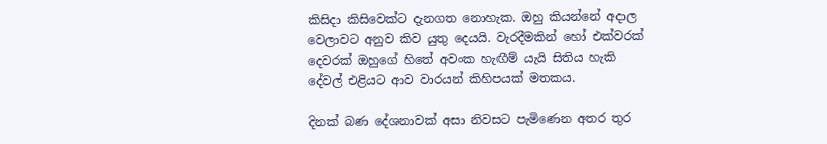කිසිදා කිසිවෙක්ට දැනගත නොහැක. ඔහු කියන්නේ අදාල වෙලාවට අනුව කිව යුතු දෙයයි. වැරදීමකින් හෝ එක්වරක් දෙවරක් ඔහුගේ හිතේ අවංක හැඟීම් යැයි සිතිය හැකි දේවල් එළියට ආව වාරයන් කිහිපයක් මතකය.

දිනක් බණ දේශනාවක් අසා නිවසට පැමිණෙන අතර තුර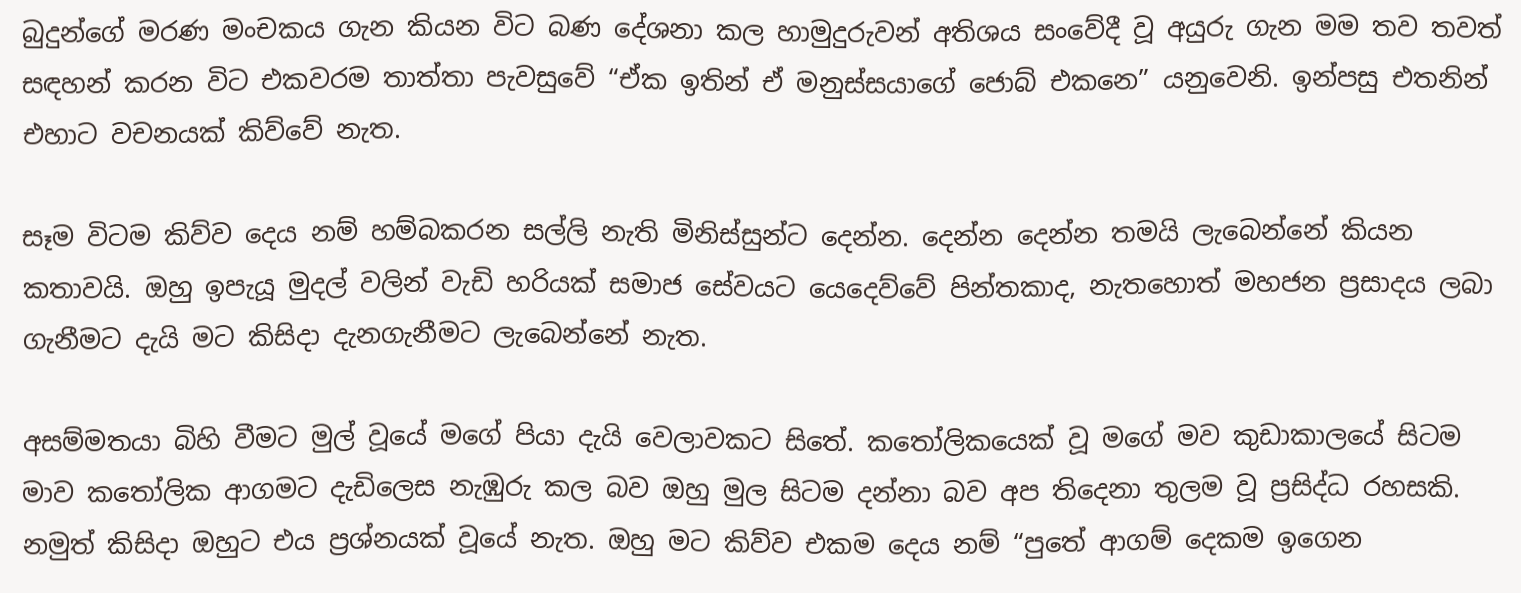බුදුන්ගේ මරණ මංචකය ගැන කියන විට බණ දේශනා කල හාමුදුරුවන් අතිශය සංවේදී වූ අයුරු ගැන මම තව තවත් සඳහන් කරන විට එකවරම තාත්තා පැවසුවේ “ඒක ඉතින් ඒ මනුස්සයාගේ ජොබ් එකනෙ” යනුවෙනි. ඉන්පසු එතනින් එහාට වචනයක් කිව්වේ නැත.

සෑම විටම කිව්ව දෙය නම් හම්බකරන සල්ලි නැති මිනිස්සුන්ට දෙන්න. දෙන්න දෙන්න තමයි ලැබෙන්නේ කියන කතාවයි. ඔහු ඉපැයූ මුදල් වලින් වැඩි හරියක් සමාජ සේවයට යෙදෙව්වේ පින්තකාද, නැතහොත් මහජන ප්‍රසාදය ලබා ගැනීමට දැයි මට කිසිදා දැනගැනීමට ලැබෙන්නේ නැත.

අසම්මතයා බිහි වීමට මුල් වූයේ මගේ පියා දැයි වෙලාවකට සිතේ. කතෝලිකයෙක් වූ මගේ මව කුඩාකාලයේ සිටම මාව කතෝලික ආගමට දැඩිලෙස නැඹුරු කල බව ඔහු මුල සිටම දන්නා බව අප තිදෙනා තුලම වූ ප්‍රසිද්ධ රහසකි. නමුත් කිසිදා ඔහුට එය ප්‍රශ්නයක් වූයේ නැත. ඔහු මට කිව්ව එකම දෙය නම් “පුතේ ආගම් දෙකම ඉගෙන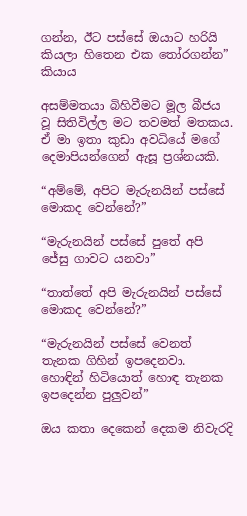ගන්න, ඊට පස්සේ ඔයාට හරියි කියලා හිතෙන එක තෝරගන්න” කියාය

අසම්මතයා බිහිවීමට මූල බීජය වූ සිතිවිල්ල මට තවමත් මතකය. ඒ මා ඉතා කුඩා අවධියේ මගේ දෙමාපියන්ගෙන් ඇසූ ප්‍රශ්නයකි.

“අම්මේ, අපිට මැරුනයින් පස්සේ මොකද වෙන්නේ?”

“මැරුනයින් පස්සේ පුතේ අපි ජේසු ගාවට යනවා”

“තාත්තේ අපි මැරුනයින් පස්සේ මොකද වෙන්නේ?”

“මැරුනයින් පස්සේ වෙනත් තැනක ගිහින් ඉපදෙනවා. හොඳින් හිටියොත් හොඳ තැනක ඉපදෙන්න පුලුවන්”

ඔය කතා දෙකෙන් දෙකම නිවැරදි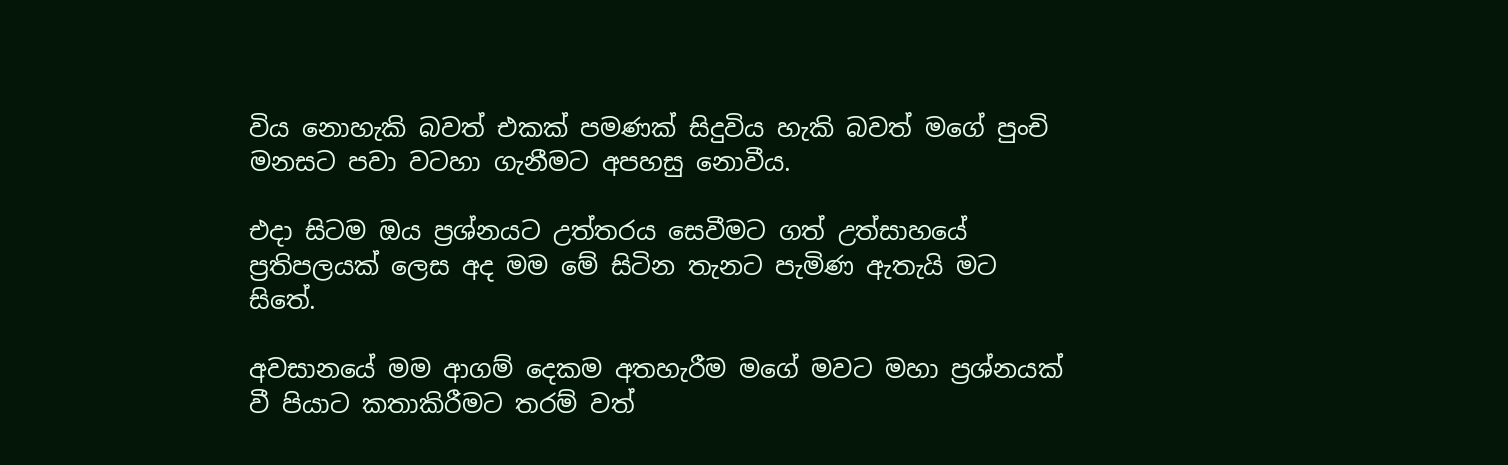විය නොහැකි බවත් එකක් පමණක් සිදුවිය හැකි බවත් මගේ පුංචි මනසට පවා වටහා ගැනීමට අපහසු නොවීය.

එදා සිටම ඔය ප්‍රශ්නයට උත්තරය සෙවීමට ගත් උත්සාහයේ ප්‍රතිපලයක් ලෙස අද මම මේ සිටින තැනට පැමිණ ඇතැයි මට සිතේ.

අවසානයේ මම ආගම් දෙකම අතහැරීම මගේ මවට මහා ප්‍රශ්නයක් වී පියාට කතාකිරීමට තරම් වත්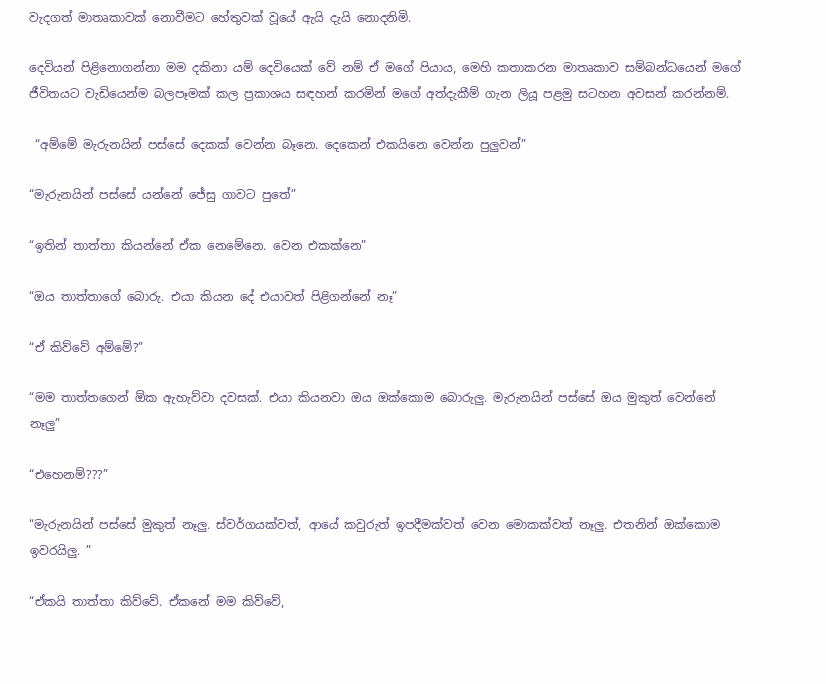වැදගත් මාතෘකාවක් නොවීමට හේතුවක් වූයේ ඇයි දැයි නොදනිමි.

දෙවියන් පිළිනොගන්නා මම දකිනා යම් දෙවියෙක් වේ නම් ඒ මගේ පියාය, මෙහි කතාකරන මාතෘකාව සම්බන්ධයෙන් මගේ ජීවිතයට වැඩියෙන්ම බලපෑමක් කල ප්‍රකාශය සඳහන් කරමින් මගේ අත්දැකීම් ගැන ලියූ පළමු සටහන අවසන් කරන්නම්.

 “අම්මේ මැරුනයින් පස්සේ දෙකක් වෙන්න බෑනෙ. දෙකෙන් එකයිනෙ වෙන්න පුලුවන්”

“මැරුනයින් පස්සේ යන්නේ ජේසු ගාවට පුතේ”

“ඉතින් තාත්තා කියන්නේ ඒක නෙමේනෙ. වෙන එකක්නෙ”

“ඔය තාත්තාගේ බොරු. එයා කියන දේ එයාවත් පිළිගන්නේ නෑ”

“ඒ කිව්වේ අම්මේ?”

“මම තාත්තගෙන් ඕක ඇහැව්වා දවසක්. එයා කියනවා ඔය ඔක්කොම බොරුලු. මැරුනයින් පස්සේ ඔය මුකුත් වෙන්නේ නෑලු”

“එහෙනම්???”

“මැරුනයින් පස්සේ මුකුත් නෑලු. ස්වර්ගයක්වත්, ආයේ කවුරුත් ඉපදීමක්වත් වෙන මොකක්වත් නෑලු. එතනින් ඔක්කොම ඉවරයිලු. ”

“ඒකයි තාත්තා කිව්වේ. ඒකනේ මම කිව්වේ,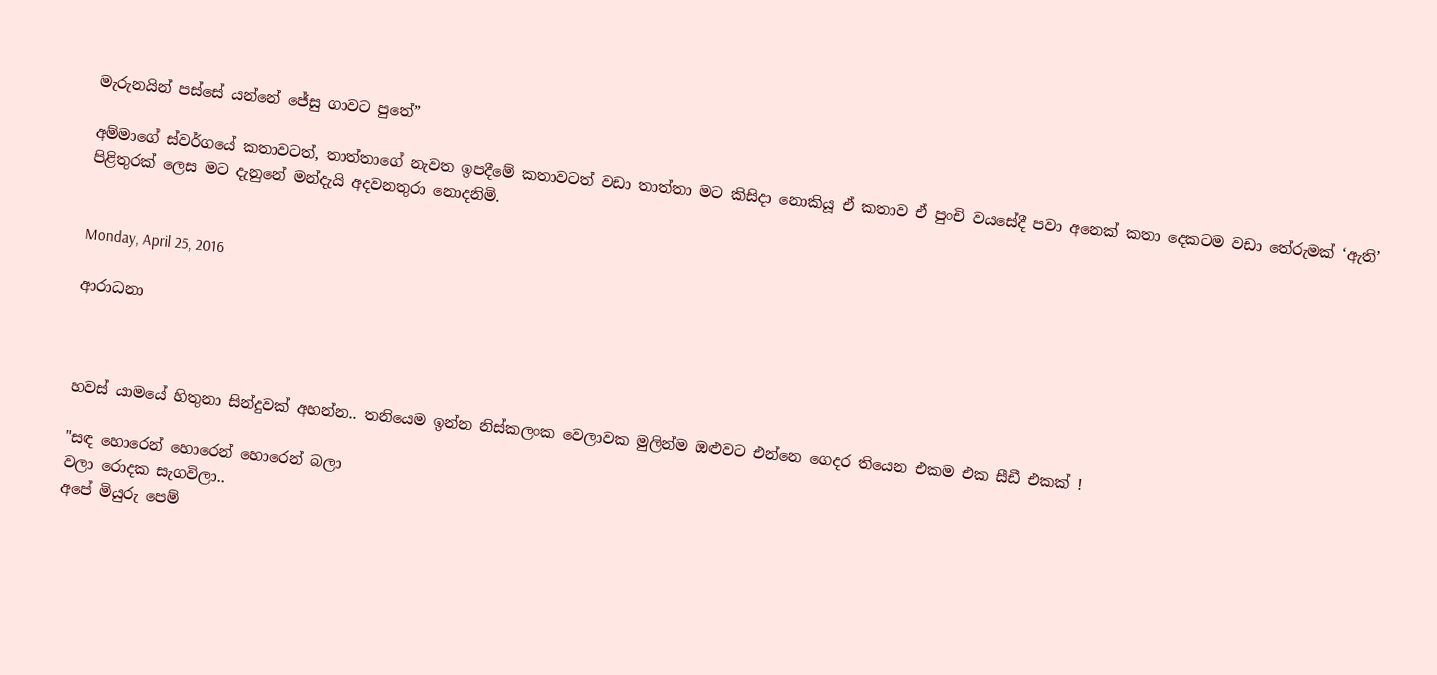මැරුනයින් පස්සේ යන්නේ ජේසු ගාවට පුතේ”

අම්මාගේ ස්වර්ගයේ කතාවටත්, තාත්තාගේ නැවත ඉපදීමේ කතාවටත් වඩා තාත්තා මට කිසිදා නොකියූ ඒ කතාව ඒ පුංචි වයසේදී පවා අනෙක් කතා දෙකටම වඩා තේරුමක් ‘ඇති’ පිළිතුරක් ලෙස මට දැනුනේ මන්දැයි අදවනතුරා නොදනිමි.


Monday, April 25, 2016

ආරාධනා



හවස් යාමයේ හිතුනා සින්දුවක් අහන්න.. තනියෙම ඉන්න නිස්කලංක වෙලාවක මුලින්ම ඔළුවට එන්නෙ ගෙදර තියෙන එකම එක සීඩී එකක් !

"සඳ හොරෙන් හොරෙන් හොරෙන් බලා
වලා රොදක සැගවිලා..
අපේ මියුරු පෙම්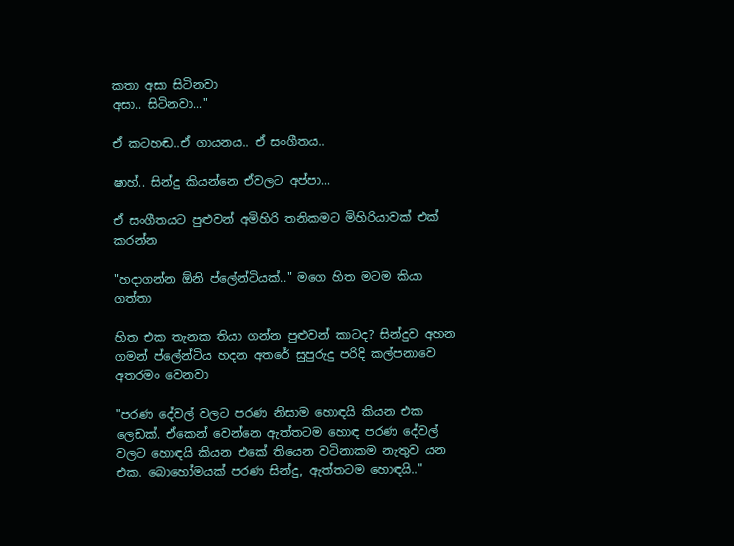කතා අසා සිටිනවා
අසා.. සිටිනවා..."

ඒ කටහඬ..ඒ ගායනය.. ඒ සංගීතය..

ෂාහ්.. සින්දු කියන්නෙ ඒවලට අප්පා...

ඒ සංගීතයට පුළුවන් අමිහිරි තනිකමට මිහිරියාවක් එක් කරන්න

"හදාගන්න ඕනි ප්ලේන්ටියක්.." මගෙ හිත මටම කියා ගත්තා

හිත එක තැනක තියා ගන්න පුළුවන් කාටද? සින්දුව අහන ගමන් ප්ලේන්ටිය හදන අතරේ සුපුරුදු පරිදි කල්පනාවෙ අතරමං වෙනවා

"පරණ දේවල් වලට පරණ නිසාම හොඳයි කියන එක ලෙඩක්. ඒකෙන් වෙන්නෙ ඇත්තටම හොඳ පරණ දේවල් වලට හොඳයි කියන එකේ තියෙන වටිනාකම නැතුව යන එක. බොහෝමයක් පරණ සින්දු, ඇත්තටම හොඳයි.."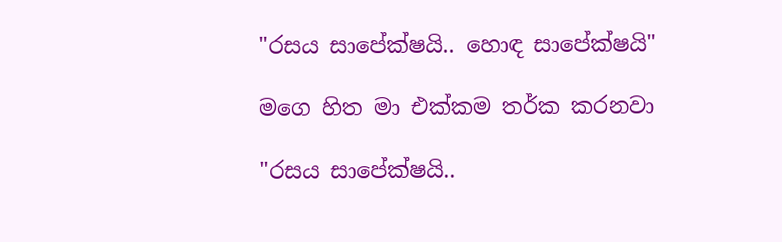"රසය සාපේක්ෂයි.. හොඳ සාපේක්ෂයි"

මගෙ හිත මා එක්කම තර්ක කරනවා

"රසය සාපේක්ෂයි..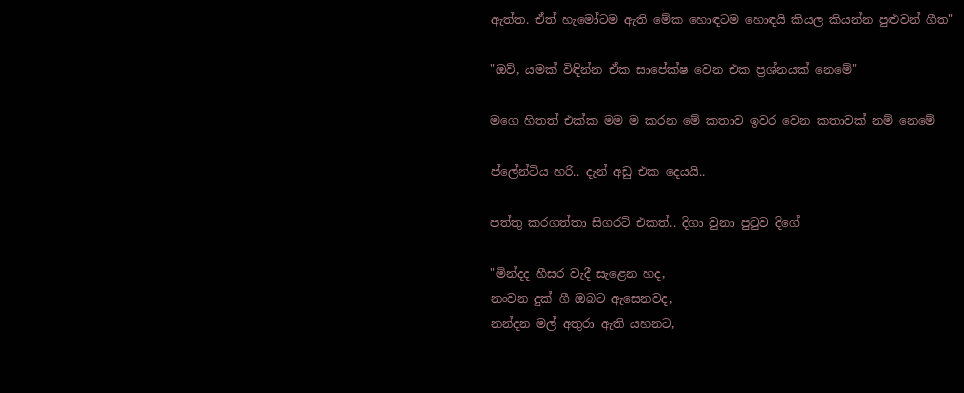ඇත්ත. ඒත් හැමෝටම ඇති මේක හොඳටම හොඳයි කියල කියන්න පුළුවන් ගීත"

"ඔව්, යමක් විඳින්න ඒක සාපේක්ෂ වෙන එක ප්‍රශ්නයක් නෙමේ"

මගෙ හිතත් එක්ක මම ම කරන මේ කතාව ඉවර වෙන කතාවක් නම් නෙමේ

ප්ලේන්ටිය හරි.. දැන් අඩු එක දෙයයි..

පත්තු කරගත්තා සිගරට් එකත්.. දිගා වුනා පුටුව දිගේ

"මින්දද හීසර වැදී සැළෙන හද,
නංවන දුක්‌ ගී ඔබට ඇසෙනවද,
නන්දන මල් අතුරා ඇති යහනට,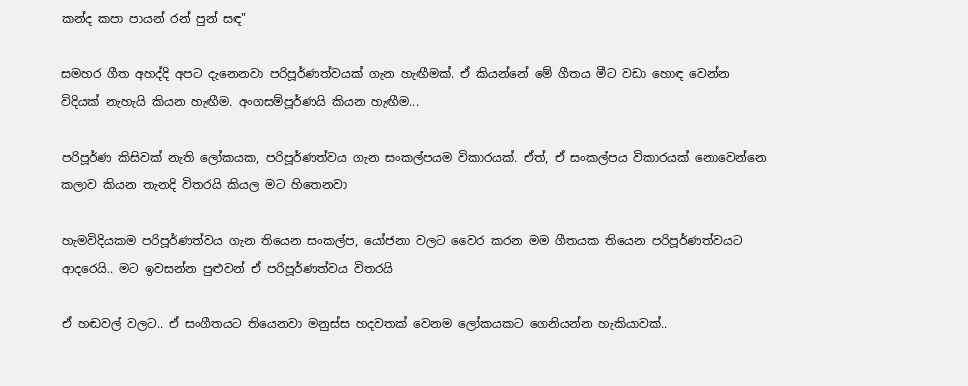කන්ද කපා පායන් රන් පුන් සඳ"

සමහර ගීත අහද්දි අපට දැනෙනවා පරිපූර්ණත්වයක් ගැන හැඟීමක්. ඒ කියන්නේ මේ ගීතය මීට වඩා හොඳ වෙන්න විදියක් නැහැයි කියන හැඟීම. අංගසම්පූර්ණයි කියන හැඟීම...

පරිපූර්ණ කිසිවක් නැති ලෝකයක, පරිපූර්ණත්වය ගැන සංකල්පයම විකාරයක්. ඒත්, ඒ සංකල්පය විකාරයක් නොවෙන්නෙ කලාව කියන තැනදි විතරයි කියල මට හිතෙනවා

හැමවිදියකම පරිපූර්ණත්වය ගැන තියෙන සංකල්ප, යෝජනා වලට වෛර කරන මම ගීතයක තියෙන පරිපූර්ණත්වයට ආදරෙයි.. මට ඉවසන්න පුළුවන් ඒ පරිපූර්ණත්වය විතරයි

ඒ හඬවල් වලට.. ඒ සංගීතයට තියෙනවා මනුස්ස හදවතක් වෙනම ලෝකයකට ගෙනියන්න හැකියාවක්..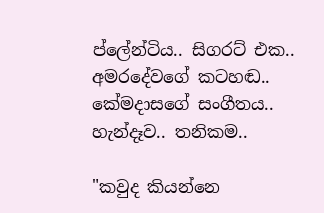ප්ලේන්ටිය.. සිගරට් එක.. අමරදේවගේ කටහඬ.. කේමදාසගේ සංගීතය.. හැන්දෑව.. තනිකම..

"කවුද කියන්නෙ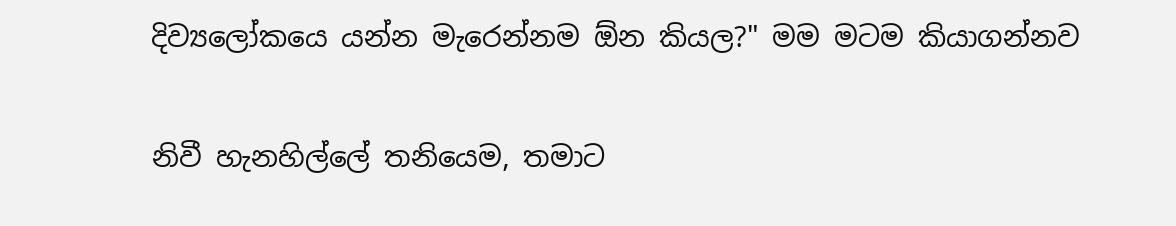දිව්‍යලෝකයෙ යන්න මැරෙන්නම ඕන කියල?" මම මටම කියාගන්නව

නිවී හැනහිල්ලේ තනියෙම, තමාට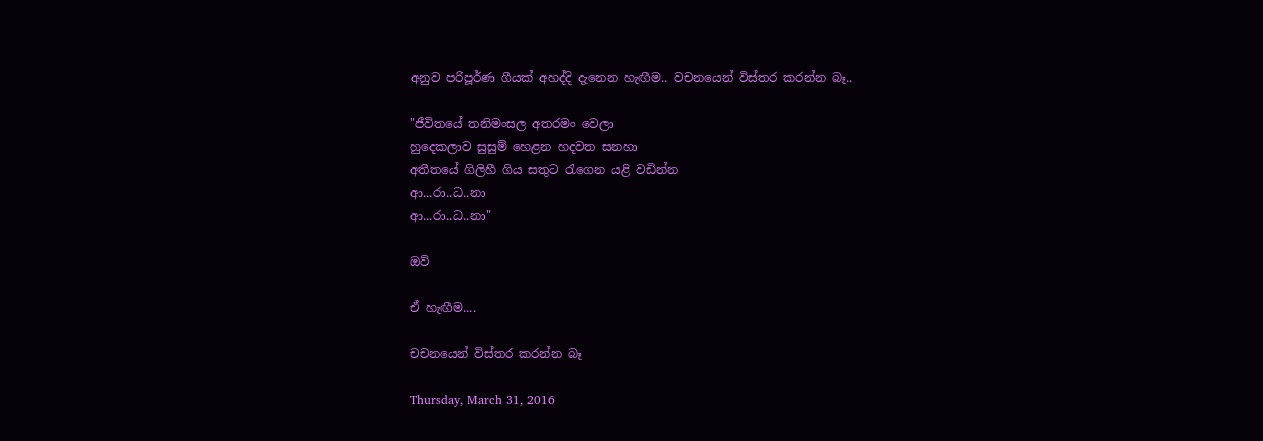අනුව පරිපූර්ණ ගීයක් අහද්දි දැනෙන හැඟීම.. වචනයෙන් විස්තර කරන්න බෑ..

"ජීවිතයේ තනිමංසල අතරමං වෙලා
හුදෙකලාව සුසුම් හෙළන හදවත සනහා
අතීතයේ ගිලිහී ගිය සතුට රැගෙන යළි වඩින්න
ආ...රා..ධ..නා
ආ...රා..ධ..නා"

ඔව්

ඒ හැඟීම....

චචනයෙන් විස්තර කරන්න බෑ

Thursday, March 31, 2016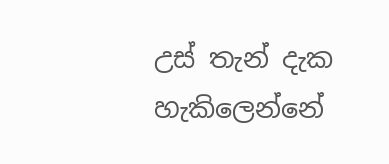උස් තැන් දැක හැකිලෙන්නේ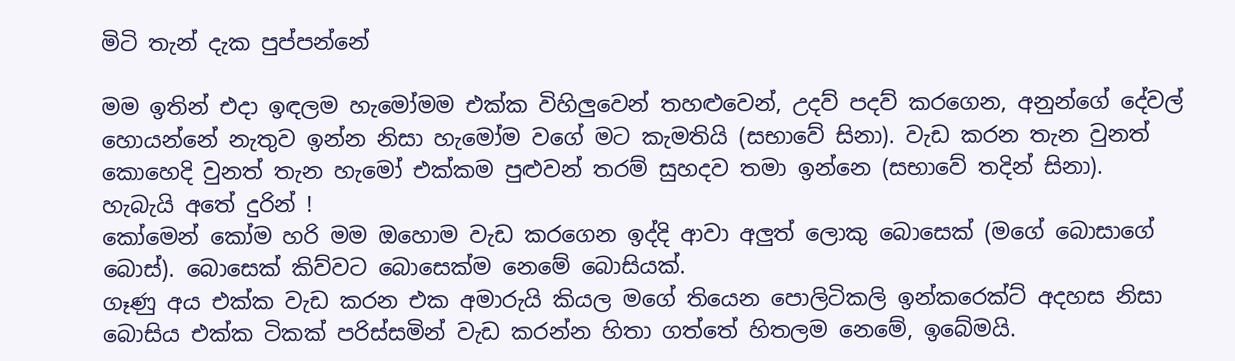මිටි තැන් දැක පුප්පන්නේ

මම ඉතින් එදා ඉඳලම හැමෝමම එක්ක විහිලුවෙන් තහළුවෙන්, උදව් පදව් කරගෙන, අනුන්ගේ දේවල් හොයන්නේ නැතුව ඉන්න නිසා හැමෝම වගේ මට කැමතියි (සභාවේ සිනා). වැඩ කරන තැන වුනත් කොහෙදි වුනත් තැන හැමෝ එක්කම පුළුවන් තරම් සුහදව තමා ඉන්නෙ (සභාවේ තදින් සිනා).
හැබැයි අතේ දුරින් !
කෝමෙන් කෝම හරි මම ඔහොම වැඩ කරගෙන ඉද්දි ආවා අලුත් ලොකු බොසෙක් (මගේ බොසාගේ බොස්). බොසෙක් කිව්වට බොසෙක්ම නෙමේ බොසියක්.
ගෑණු අය එක්ක වැඩ කරන එක අමාරුයි කියල මගේ තියෙන පොලිටිකලි ඉන්කරෙක්ට් අදහස නිසා බොසිය එක්ක ටිකක් පරිස්සමින් වැඩ කරන්න හිතා ගත්තේ හිතලම නෙමේ, ඉබේමයි.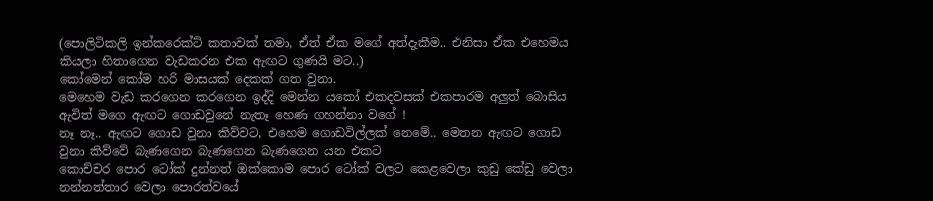(පොලිටිකලි ඉන්කරෙක්ට් කතාවක් තමා, ඒත් ඒක මගේ අත්දැකීම.. එනිසා ඒක එහෙමය කියලා හිතාගෙන වැඩකරන එක ඇඟට ගුණයි මට..)
කෝමෙන් කෝම හරි මාසයක් දෙකක් ගත වුනා.
මෙහෙම වැඩ කරගෙන කරගෙන ඉද්දි මෙන්න යකෝ එකදවසක් එකපාරම අලුත් බොසිය ඇවිත් මගෙ ඇඟට ගොඩවුනේ නැතෑ හෙණ ගහන්නා වගේ !
නෑ නෑ.. ඇඟට ගොඩ වුනා කිව්වට, එහෙම ගොඩවිල්ලක් නෙමේ.. මෙතන ඇඟට ගොඩ වුනා කිව්වේ බැණගෙන බැණගෙන බැණගෙන යන එකට
කොච්චර පොර ටෝක් දුන්නත් ඔක්කොම පොර ටෝක් වලට කෙළවෙලා කුඩු කේඩු වෙලා නන්නත්තාර වෙලා පොරත්වයේ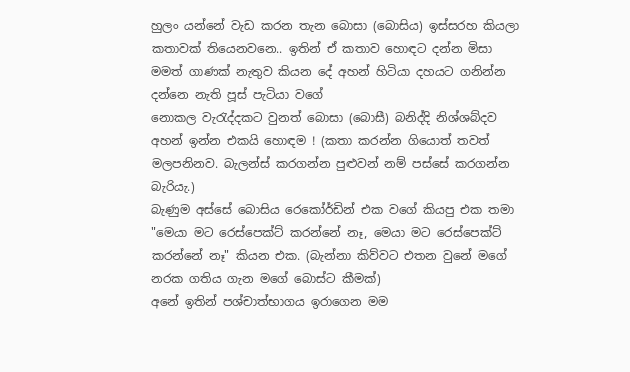හුලං යන්නේ වැඩ කරන තැන බොසා (බොසිය) ඉස්සරහ කියලා කතාවක් තියෙනවනෙ.. ඉතින් ඒ කතාව හොඳට දන්න මිසා මමත් ගාණක් නැතුව කියන දේ අහන් හිටියා දහයට ගනින්න දන්නෙ නැති පූස් පැටියා වගේ
නොකල වැරැද්දකට වුනත් බොසා (බොසී) බනිද්දි නිශ්ශබ්දව අහන් ඉන්න එකයි හොඳම ! (කතා කරන්න ගියොත් තවත් මලපනිනව. බැලන්ස් කරගන්න පුළුවන් නම් පස්සේ කරගන්න බැරියැ.)
බැණුම අස්සේ බොසිය රෙකෝර්ඩින් එක වගේ කියපු එක තමා
"මෙයා මට රෙස්පෙක්ට් කරන්නේ නෑ, මෙයා මට රෙස්පෙක්ට් කරන්නේ නෑ" කියන එක. (බැන්නා කිව්වට එතන වුනේ මගේ නරක ගතිය ගැන මගේ බොස්ට කීමක්)
අනේ ඉතින් පශ්චාත්භාගය ඉරාගෙන මම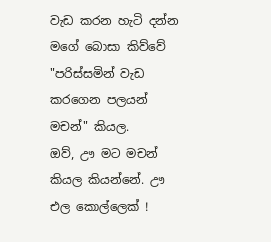වැඩ කරන හැටි දන්න මගේ බොසා කිව්වේ "පරිස්සමින් වැඩ කරගෙන පලයන් මචන්" කියල.
ඔව්, ඌ මට මචන් කියල කියන්නේ. ඌ එල කොල්ලෙක් !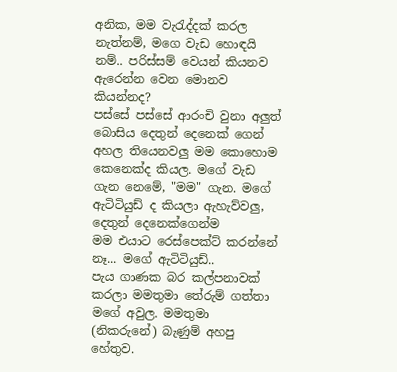අනික, මම වැරැද්දක් කරල නැත්නම්, මගෙ වැඩ හොඳයි නම්.. පරිස්සම් වෙයන් කියනව ඇරෙන්න වෙන මොනව කියන්නද?
පස්සේ පස්සේ ආරංචි වුනා අලුත් බොසිය දෙතුන් දෙනෙක් ගෙන් අහල තියෙනවලු මම කොහොම කෙනෙක්ද කියල. මගේ වැඩ ගැන නෙමේ, "මම" ගැන. මගේ ඇටිටියුඩ් ද කියලා ඇහැව්වලු, දෙතුන් දෙනෙක්ගෙන්ම
මම එයාට රෙස්පෙක්ට් කරන්නේ නෑ... මගේ ඇටිටියුඩ්..
පැය ගාණක බර කල්පනාවක් කරලා මමතුමා තේරුම් ගත්තා මගේ අවුල. මමතුමා (නිකරුනේ) බැණුම් අහපු හේතුව.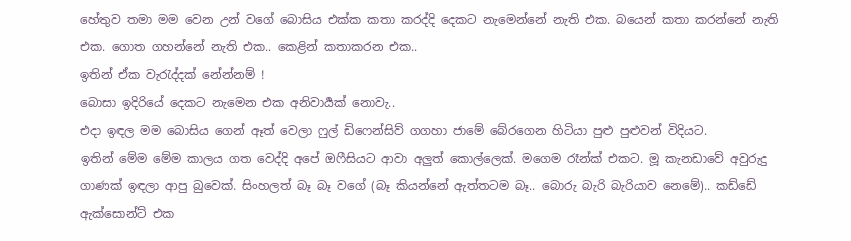හේතුව තමා මම වෙන උන් වගේ බොසිය එක්ක කතා කරද්දි දෙකට නැමෙන්නේ නැති එක. බයෙන් කතා කරන්නේ නැති එක. ගොත ගහන්නේ නැති එක.. කෙළින් කතාකරන එක..
ඉතින් ඒක වැරැද්දක් නේන්නම් !
බොසා ඉදිරියේ දෙකට නැමෙන එක අනිවාර්‍යක් නොවැ..
එදා ඉඳල මම බොසිය ගෙන් ඈත් වෙලා ෆුල් ඩිෆෙන්සිව් ගගහා ජාමේ බේරගෙන හිටියා පුළු පුළුවන් විදියට.
ඉතින් මේම මේම කාලය ගත වෙද්දි අපේ ඔෆීසියට ආවා අලුත් කොල්ලෙක්. මගෙම රෑන්ක් එකට. මූ කැනඩාවේ අවුරුදු ගාණක් ඉඳලා ආපු බුවෙක්. සිංහලත් බෑ බෑ වගේ (බෑ කියන්නේ ඇත්තටම බෑ.. බොරු බැරි බැරියාව නෙමේ).. කඩ්ඩේ ඇක්සොන්ට් එක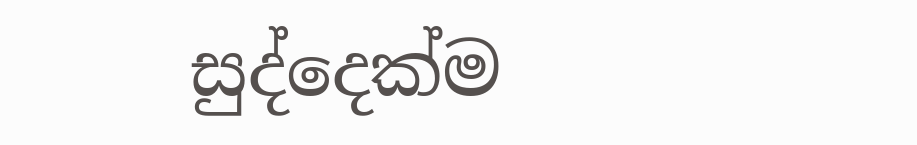සුද්දෙක්ම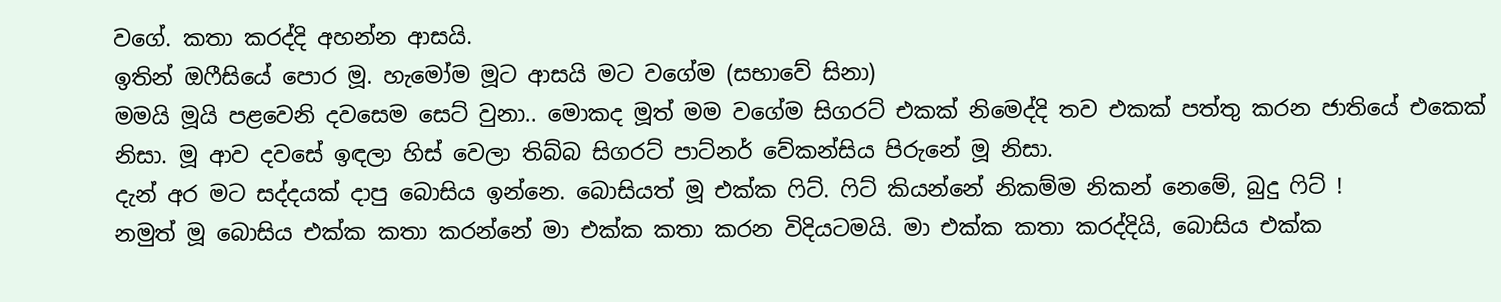වගේ. කතා කරද්දි අහන්න ආසයි.
ඉතින් ඔෆීසියේ පොර මූ. හැමෝම මූට ආසයි මට වගේම (සභාවේ සිනා)
මමයි මූයි පළවෙනි දවසෙම සෙට් වුනා.. මොකද මූත් මම වගේම සිගරට් එකක් නිමෙද්දි තව එකක් පත්තු කරන ජාතියේ එකෙක් නිසා. මූ ආව දවසේ ඉඳලා හිස් වෙලා තිබ්බ සිගරට් පාට්නර් වේකන්සිය පිරුනේ මූ නිසා.
දැන් අර මට සද්දයක් දාපු බොසිය ඉන්නෙ. බොසියත් මූ එක්ක ෆිට්. ෆිට් කියන්නේ නිකම්ම නිකන් නෙමේ, බුදු ෆිට් !
නමුත් මූ බොසිය එක්ක කතා කරන්නේ මා එක්ක කතා කරන විදියටමයි. මා එක්ක කතා කරද්දියි, බොසිය එක්ක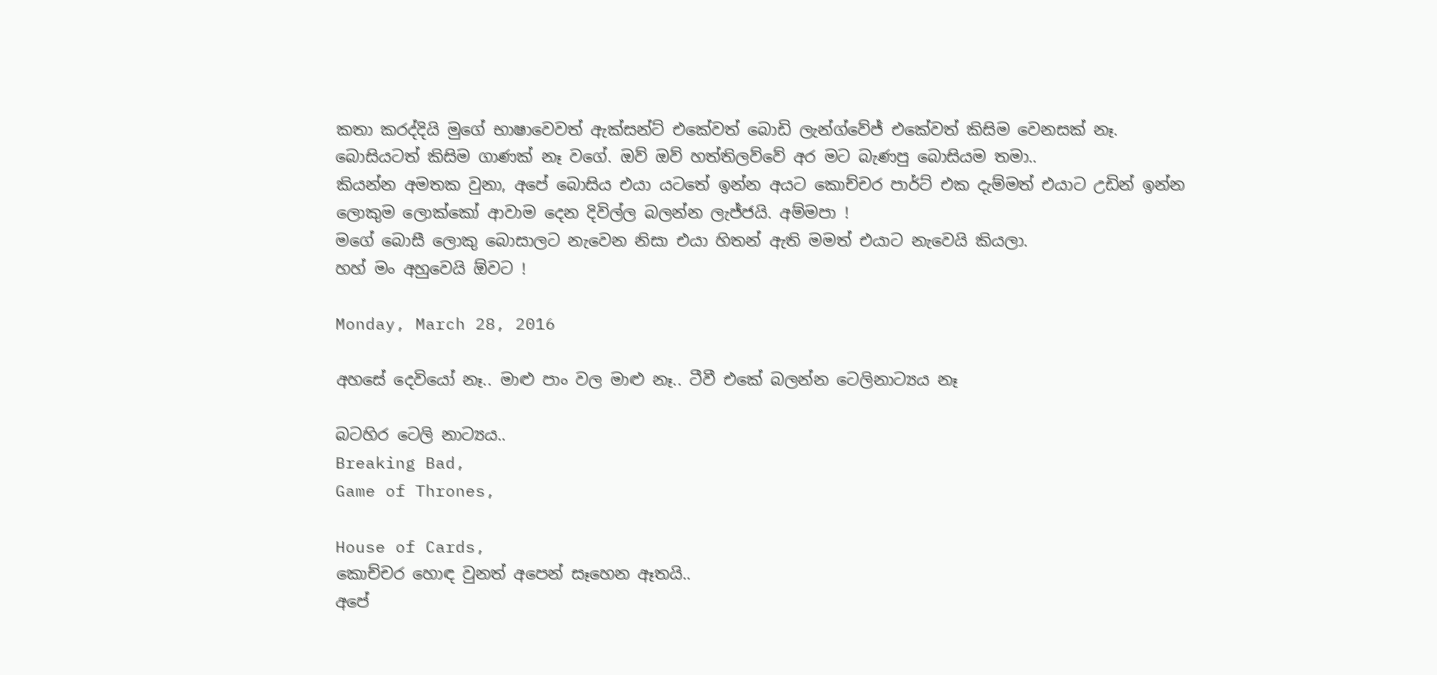කතා කරද්දියි මුගේ භාෂාවෙවත් ඇක්සන්ට් එකේවත් බොඩි ලැන්ග්වේජ් එකේවත් කිසිම වෙනසක් නෑ.
බොසියටත් කිසිම ගාණක් නෑ වගේ. ඔව් ඔව් හත්තිලව්වේ අර මට බැණපු බොසියම තමා..
කියන්න අමතක වුනා, අපේ බොසිය එයා යටතේ ඉන්න අයට කොච්චර පාර්ට් එක දැම්මත් එයාට උඩින් ඉන්න ලොකුම ලොක්කෝ ආවාම දෙන දිවිල්ල බලන්න ලැජ්ජයි. අම්මපා !
මගේ බොසී ලොකු බොසාලට නැවෙන නිසා එයා හිතන් ඇති මමත් එයාට නැවෙයි කියලා.
හහ් මං අහුවෙයි ඕවට !

Monday, March 28, 2016

අහසේ දෙවියෝ නෑ.. මාළු පාං වල මාළු නෑ.. ටීවී එකේ බලන්න ටෙලිනාට්‍යය නෑ

බටහිර ටෙලි නාට්‍යය..
Breaking Bad,
Game of Thrones,

House of Cards,
කොච්චර හොඳ වුනත් අපෙන් සෑහෙන ඈතයි..
අපේ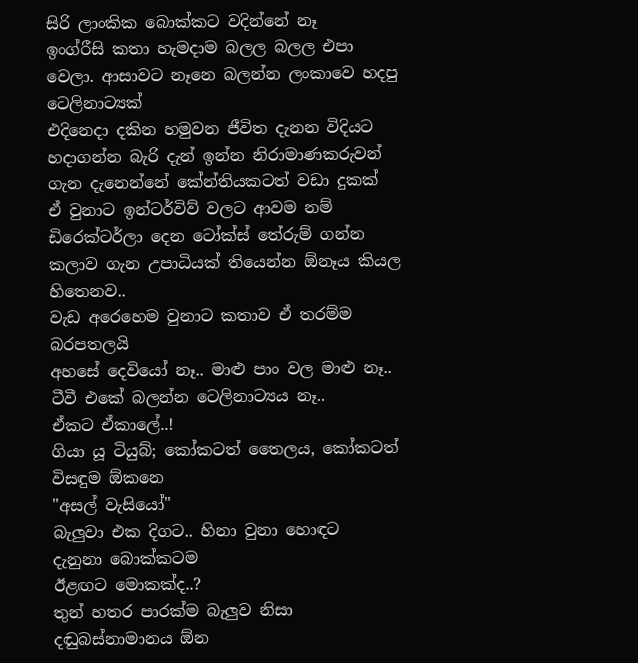සිරි ලාංකික බොක්කට වදින්නේ නෑ
ඉංග්රීසි කතා හැමදාම බලල බලල එපා වෙලා. ආසාවට නෑනෙ බලන්න ලංකාවෙ හදපු ටෙලිනාට්‍යක්
එදිනෙදා දකින හමුවන ජීවිත දැනන විදියට හදාගන්න බැරි දැන් ඉන්න නිරාමාණකරුවන් ගැන දැනෙන්නේ කේන්තියකටත් වඩා දුකක්
ඒ වුනාට ඉන්ටර්විව් වලට ආවම නම් ඩිරෙක්ටර්ලා දෙන ටෝක්ස් තේරුම් ගන්න කලාව ගැන උපාධියක් තියෙන්න ඕනෑය කියල හිතෙනව..
වැඩ අරෙහෙම වුනාට කතාව ඒ තරම්ම බරපතලයි
අහසේ දෙවියෝ නෑ.. මාළු පාං වල මාළු නෑ.. ටීවී එකේ බලන්න ටෙලිනාට්‍යය නෑ..
ඒකට ඒකාලේ..!
ගියා යූ ටියුබ්; කෝකටත් තෛලය, කෝකටත් විසඳුම ඕකනෙ
"අසල් වැසියෝ"
බැලුවා එක දිගට.. හිනා වුනා හොඳට
දැනුනා බොක්කටම
ඊළඟට මොකක්ද..?
තුන් හතර පාරක්ම බැලුව නිසා දඬුබස්නාමානය ඕන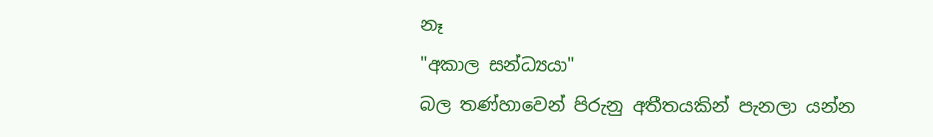නෑ
"අකාල සන්ධ්‍යයා"
බල තණ්හාවෙන් පිරුනු අතීතයකින් පැනලා යන්න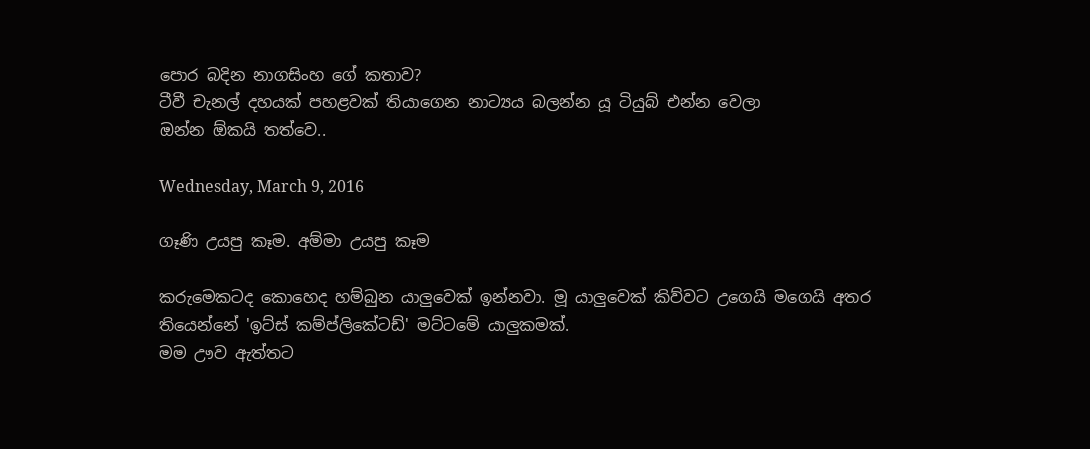පොර බදින නාගසිංහ ගේ කතාව?
ටීවී චැනල් දහයක් පහළවක් තියාගෙන නාට්‍යය බලන්න යූ ටියුබ් එන්න වෙලා
ඔන්න ඕකයි තත්වෙ..

Wednesday, March 9, 2016

ගෑණි උයපු කෑම. අම්මා උයපු කෑම

කරුමෙකටද කොහෙද හම්බුන යාලුවෙක් ඉන්නවා. මූ යාලුවෙක් කිව්වට උගෙයි මගෙයි අතර තියෙන්නේ 'ඉට්ස් කම්ප්ලිකේටඩ්' මට්ටමේ යාලුකමක්.
මම ඌව ඇත්තට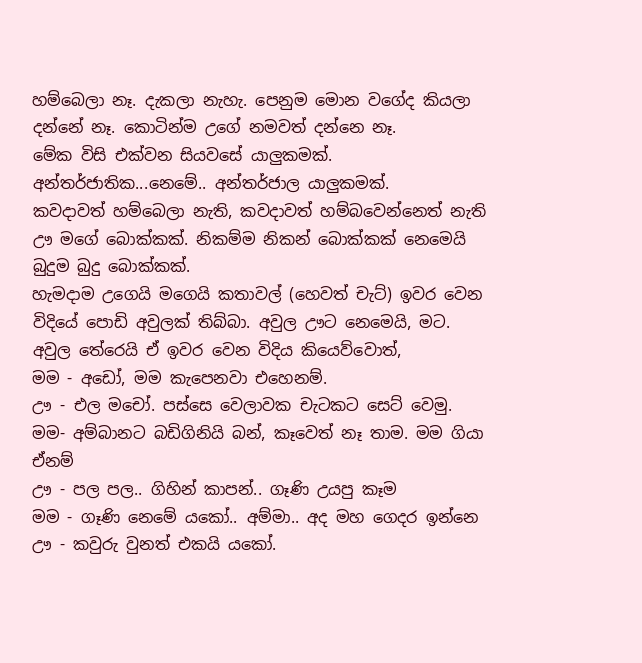හම්බෙලා නෑ. දැකලා නැහැ. පෙනුම මොන වගේද කියලා දන්නේ නෑ. කොටින්ම උගේ නමවත් දන්නෙ නෑ.
මේක විසි එක්වන සියවසේ යාලුකමක්. අන්තර්ජාතික...නෙමේ.. අන්තර්ජාල යාලුකමක්.
කවදාවත් හම්බෙලා නැති, කවදාවත් හම්බවෙන්නෙත් නැති ඌ මගේ බොක්කක්. නිකම්ම නිකන් බොක්කක් නෙමෙයි බුදුම බුදු බොක්කක්.
හැමදාම උගෙයි මගෙයි කතාවල් (හෙවත් චැට්) ඉවර වෙන විදියේ පොඩි අවුලක් තිබ්බා. අවුල ඌට නෙමෙයි, මට.
අවුල තේරෙයි ඒ ඉවර වෙන විදිය කියෙව්වොත්,
මම - අඩෝ, මම කැපෙනවා එහෙනම්.
ඌ - එල මචෝ. පස්සෙ වෙලාවක චැටකට සෙට් වෙමු.
මම- අම්බානට බඩිගිනියි බන්, කෑවෙත් නෑ තාම. මම ගියා ඒනම්
ඌ - පල පල.. ගිහින් කාපන්.. ගෑණි උයපු කෑම
මම - ගෑණි නෙමේ යකෝ.. අම්මා.. අද මහ ගෙදර ඉන්නෙ
ඌ - කවුරු වුනත් එකයි යකෝ.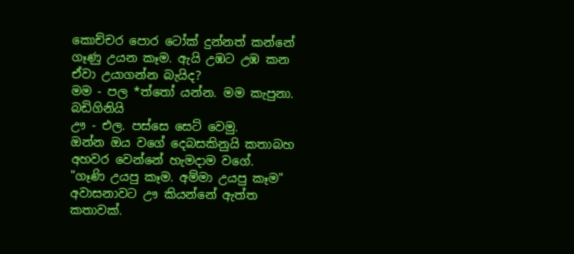කොච්චර පොර ටෝක් දුන්නත් කන්නේ ගෑණු උයන කෑම. ඇයි උඹට උඹ කන ඒවා උයාගන්න බැයිද?
මම - පල *ත්තෝ යන්න. මම කැපුනා. බඩිගිනියි
ඌ - එල. පස්සෙ සෙට් වෙමු.
ඔන්න ඔය වගේ දෙබසකිනුයි කතාබහ අහවර වෙන්නේ හැමදාම වගේ.
"ගෑණි උයපු කෑම. අම්මා උයපු කෑම"
අවාසනාවට ඌ කියන්නේ ඇත්ත කතාවක්.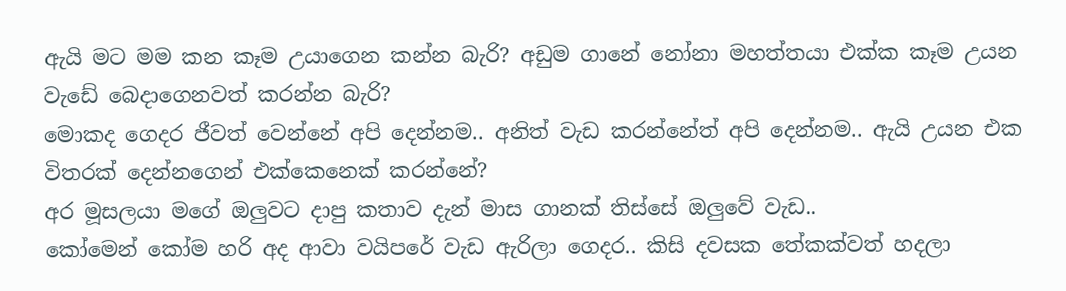ඇයි මට මම කන කෑම උයාගෙන කන්න බැරි? අඩුම ගානේ නෝනා මහත්තයා එක්ක කෑම උයන වැඩේ බෙදාගෙනවත් කරන්න බැරි?
මොකද ගෙදර ජීවත් වෙන්නේ අපි දෙන්නම.. අනිත් වැඩ කරන්නේත් අපි දෙන්නම.. ඇයි උයන එක විතරක් දෙන්නගෙන් එක්කෙනෙක් කරන්නේ?
අර මූසලයා මගේ ඔලුවට දාපු කතාව දැන් මාස ගානක් තිස්සේ ඔලුවේ වැඩ..
කෝමෙන් කෝම හරි අද ආවා වයිපරේ වැඩ ඇරිලා ගෙදර.. කිසි දවසක තේකක්වත් හදලා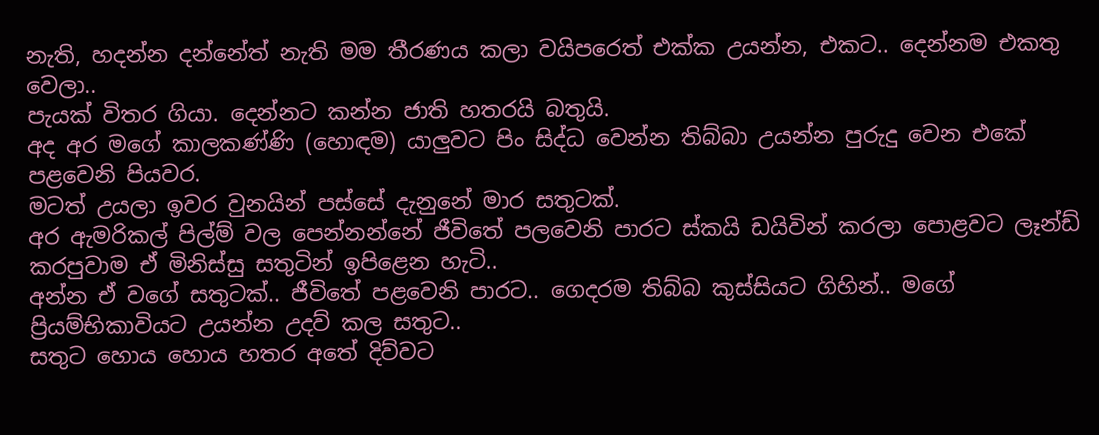නැති, හදන්න දන්නේත් නැති මම තීරණය කලා වයිපරෙත් එක්ක උයන්න, එකට.. දෙන්නම එකතු වෙලා..
පැයක් විතර ගියා. දෙන්නට කන්න ජාති හතරයි බතුයි.
අද අර මගේ කාලකණ්ණි (හො‍ඳම) යාලුවට පිං සිද්ධ වෙන්න තිබ්බා උයන්න පුරුදු වෙන එකේ පළවෙනි පියවර.
මටත් උයලා ඉවර වුනයින් පස්සේ දැනුනේ මාර සතුටක්.
අර ඇමරිකල් පිල්ම් වල පෙන්නන්නේ ජීවිතේ පලවෙනි පාරට ස්කයි ඩයිවින් කරලා පොළවට ලෑන්ඩ් කරපුවාම ඒ මිනිස්සු සතුටින් ඉපිළෙන හැටි..
අන්න ඒ වගේ සතුටක්.. ජීවිතේ පළවෙනි පාරට.. ගෙදරම තිබ්බ කුස්සියට ගිහින්.. මගේ ප්‍රියම්භිකාවියට උයන්න උදව් කල සතුට..
සතුට හොය හොය හතර අතේ දිව්වට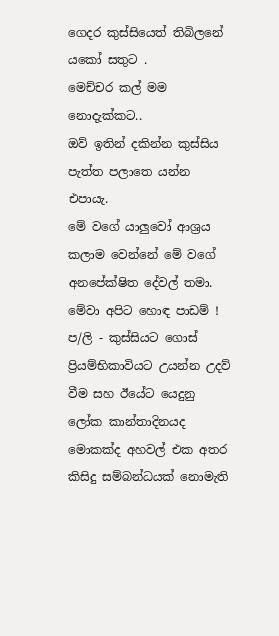ගෙදර කුස්සියෙත් තිබිලනේ යකෝ සතුට .
මෙච්චර කල් මම නොදැක්කට..
ඔව් ඉතින් දකින්න කුස්සිය පැත්ත පලාතෙ යන්න එපායැ.
මේ වගේ යාලුවෝ ආශ්‍රය කලාම වෙන්නේ මේ වගේ අනපේක්ෂිත දේවල් තමා. මේවා අපිට හොඳ පාඩම් !
ප/ලි - කුස්සියට ගොස් ප්‍රියම්භිකාවියට උයන්න උදව් වීම සහ ඊයේට යෙදුනු ලෝක කාන්තාදිනයද මොකක්ද අහවල් එක අතර කිසිදු සම්බන්ධයක් නොමැති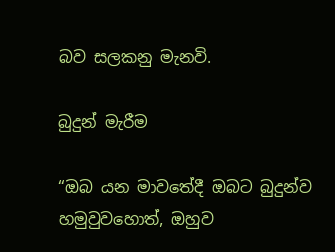බව සලකනු මැනවි.

බුදුන් මැරීම

“ඔබ යන මාවතේදී ඔබට බුදුන්ව හමුවුවහොත්, ඔහුව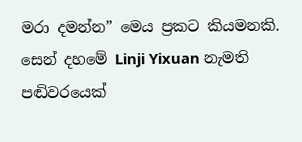මරා දමන්න” මෙය ප්‍රකට කියමනකි. සෙන් දහමේ Linji Yixuan නැමති පඬිවරයෙක්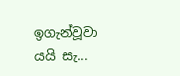ඉගැන්වූවා යයි සැ...